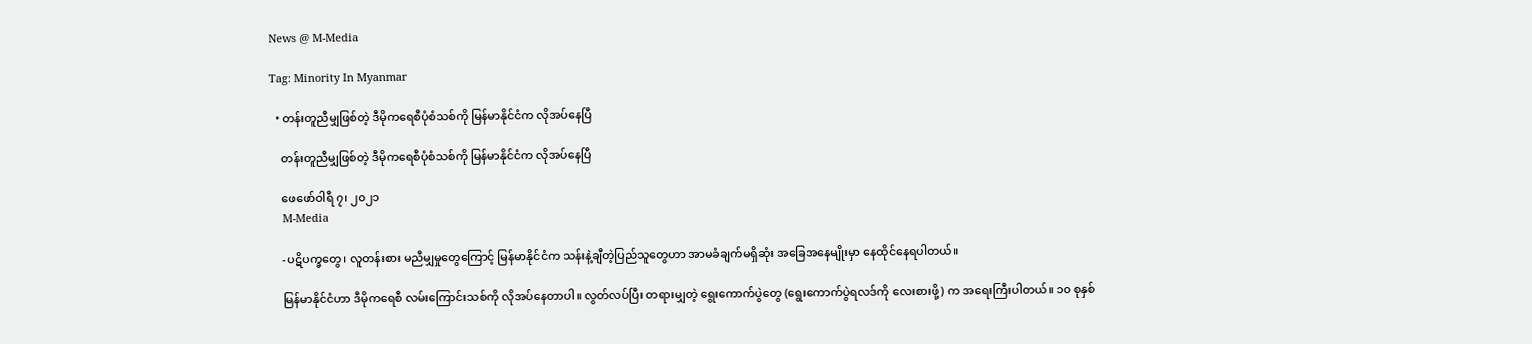News @ M-Media

Tag: Minority In Myanmar

  • တန်းတူညီမျှဖြစ်တဲ့ ဒီမိုကရေစီပုံစံသစ်ကို မြန်မာနိုင်ငံက လိုအပ်နေပြီ

    တန်းတူညီမျှဖြစ်တဲ့ ဒီမိုကရေစီပုံစံသစ်ကို မြန်မာနိုင်ငံက လိုအပ်နေပြီ

    ဖေဖော်ဝါရီ ၇၊ ၂၀၂၁
    M-Media

    -ပဋိပက္ခတွေ၊ လူတန်းစား မညီမျှမှုတွေကြောင့် မြန်မာနိုင်ငံက သန်းနဲ့ချီတဲ့ပြည်သူတွေဟာ အာမခံချက်မရှိဆုံး အခြေအနေမျိုးမှာ နေထိုင်နေရပါတယ်။

    မြန်မာနိုင်ငံဟာ ဒီမိုကရေစီ လမ်းကြောင်းသစ်ကို လိုအပ်နေတာပါ။ လွတ်လပ်ပြီး တရားမျှတဲ့ ရွေးကောက်ပွဲတွေ (ရွေးကောက်ပွဲရလဒ်ကို လေးစားဖို့) က အရေးကြီးပါတယ်။ ၁၀ စုနှစ်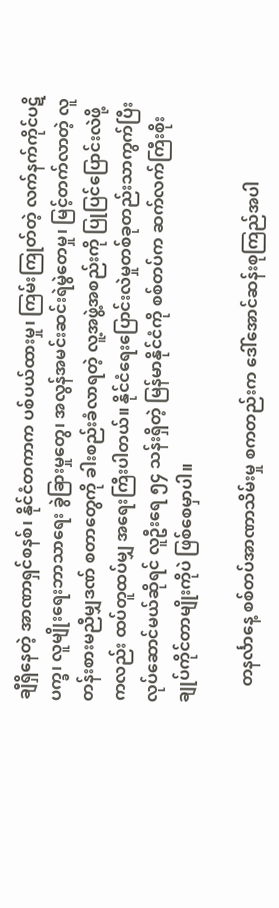ချီရှိနေတဲ့ အာဏာရှင်စနစ်၊ နိုင်ငံတကာက ပစ်ပယ်ထားမှု၊ ကြမ်းကြုတ်တဲ့ လက်နက်ကိုင်ပဋိပက္ခ၊ လူမျိုးရေးဘာသာရေး ခွဲခြားမှုတွေ၊ အလွန်အမင်းဆင်းရဲမွဲတေမှု၊ မြင့်တက်လာတဲ့ လူတန်းစားမညီမျှဒဏ် စတာတွေကို ခါးစည်းခံလာရတဲ့ လူ့အဖွဲ့အစည်းကို ပြုပြင်ပြောင်းလဲဖို့ကလည်း ထပ်တူထပ်မျှ အရေးကြီးပါတယ်။ နိုင်ငံရေးပြောင်းလဲမှုတစ်ခုတည်းသာကွက်ပြီး လုပ်ဆောင်မယ်ဆိုရင် လူဦးရေ ၅၄ သန်းရှိတဲ့ မြန်မာနိုင်ငံကို စစ်တပ်က ဆက်လက်ကြီးစိုးချုပ်ကိုင်တာမျိုးကိုပဲ ဖြစ်စေမှာပါ။

    တနင်္လာနေ့ စစ်တပ်အာဏာသိမ်းမှု စကတည်းက ဒေါ်အောင်ဆန်းစုကြည်အပါ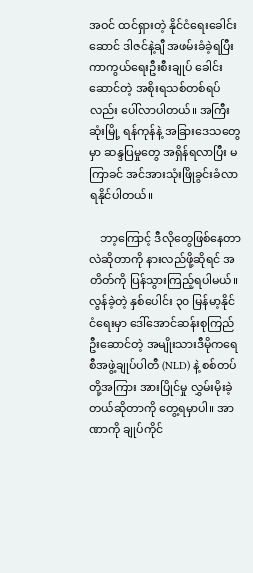အဝင် ထင်ရှားတဲ့ နိုင်ငံရေးခေါင်းဆောင် ဒါဇင်နဲ့ချီ အဖမ်းခံခဲ့ရပြီး ကာကွယ်ရေးဦးစီးချုပ် ခေါင်းဆောင်တဲ့ အစိုးရသစ်တစ်ရပ်လည်း ပေါ်လာပါတယ်။ အကြီးဆုံးမြို့ ရန်ကုန်နဲ့ အခြားဒေသတွေမှာ ဆန္ဒပြမှုတွေ အရှိန်ရလာပြီး မကြာခင် အင်အားသုံးဖြိုခွင်းခံလာရနိုင်ပါတယ်။

    ဘာ့ကြောင့် ဒီလိုတွေဖြစ်နေတာလဲဆိုတာကို နားလည်ဖို့ဆိုရင် အတိတ်ကို ပြန်သွားကြည့်ရပါမယ်။ လွန်ခဲ့တဲ့ နှစ်ပေါင်း ၃၀ မြန်မာ့နိုင်ငံရေးမှာ ဒေါ်အောင်ဆန်းစုကြည်ဦးဆောင်တဲ့ အမျိုးသားဒီမိုကရေစီအဖွဲ့ချုပ်ပါတီ (NLD) နဲ့ စစ်တပ်တို့အကြား အားပြိုင်မှု လွှမ်းမိုးခဲ့တယ်ဆိုတာကို တွေ့ရမှာပါ။ အာဏာကို ချုပ်ကိုင်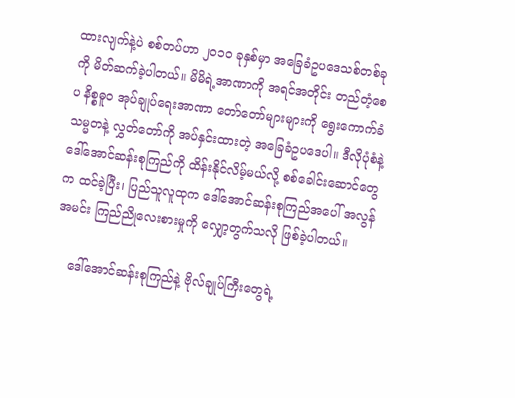ထားလျက်နဲ့ပဲ စစ်တပ်ဟာ ၂၀၁၀ ခုနှစ်မှာ အခြေခံဥပဒေသစ်တစ်ခုကို မိတ်ဆက်ခဲ့ပါတယ်။ မိမိရဲ့အာဏာကို အရင်အတိုင်း တည်တံ့စေပ နိစ္စဓူ၀ အုပ်ချုပ်ရေးအာဏာ တော်တော်များများကို ရွေးကောက်ခံသမ္မတနဲ့ လွှတ်တော်ကို အပ်နှင်းထားတဲ့ အခြေခံဥပဒေပါ။ ဒီလိုပုံစံနဲ့ ဒေါ်အောင်ဆန်းစုကြည်ကို ထိန်းနိုင်လိမ့်မယ်လို့ စစ်ခေါင်းဆောင်တွေက ထင်ခဲ့ပြီး၊ ပြည်သူလူထုက ဒေါ်အောင်ဆန်းစုကြည်အပေါ် အလွန်အမင်း ကြည်ညိုလေးစားမှုကို လျှော့တွက်သလို ဖြစ်ခဲ့ပါတယ်။

    ဒေါ်အောင်ဆန်းစုကြည်နဲ့ ဗိုလ်ချုပ်ကြီးတွေရဲ့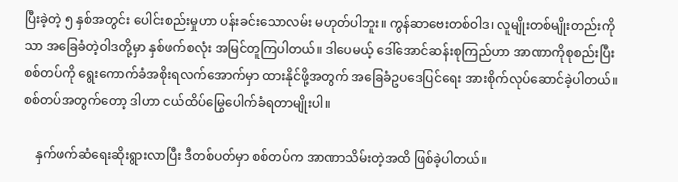ပြီးခဲ့တဲ့ ၅ နှစ်အတွင်း ပေါင်းစည်းမှုဟာ ပန်းခင်းသောလမ်း မဟုတ်ပါဘူး။ ကွန်ဆာဗေးတစ်ဝါဒ၊ လူမျိုးတစ်မျိုးတည်းကိုသာ အခြေခံတဲ့ဝါဒတို့မှာ နှစ်ဖက်စလုံး အမြင်တူကြပါတယ်။ ဒါပေမယ့် ဒေါ်အောင်ဆန်းစုကြည်ဟာ အာဏာကိုစုစည်းပြီး စစ်တပ်ကို ရွေးကောက်ခံအစိုးရလက်အောက်မှာ ထားနိုင်ဖို့အတွက် အခြေခံဥပဒေပြင်ရေး အားစိုက်လုပ်ဆောင်ခဲ့ပါတယ်။ စစ်တပ်အတွက်တော့ ဒါဟာ ငယ်ထိပ်မြွေပေါက်ခံရတာမျိုးပါ။

    နှက်ဖက်ဆံရေးဆိုးရွားလာပြီး ဒီတစ်ပတ်မှာ စစ်တပ်က အာဏာသိမ်းတဲ့အထိ ဖြစ်ခဲ့ပါတယ်။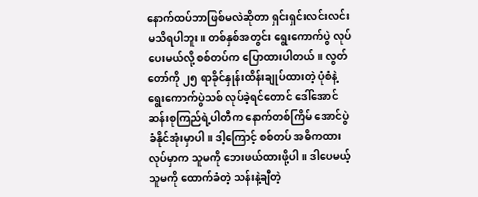နောက်ထပ်ဘာဖြစ်မလဲဆိုတာ ရှင်းရှင်းလင်းလင်း မသိရပါဘူး။ တစ်နှစ်အတွင်း ရွေးကောက်ပွဲ လုပ်ပေးမယ်လို့ စစ်တပ်က ပြောထားပါတယ်။ လွတ်တော်ကို ၂၅ ရာခိုင်နှုန်းထိန်းချုပ်ထားတဲ့ ပုံစံနဲ့ ရွေးကောက်ပွဲသစ် လုပ်ခဲ့ရင်တောင် ဒေါ်အောင်ဆန်းစုကြည်ရဲ့ပါတီက နောက်တစ်ကြိမ် အောင်ပွဲခံနိုင်အုံးမှာပါ။ ဒါ့ကြောင့် စစ်တပ် အဓိကထားလုပ်မှာက သူမကို ဘေးဖယ်ထားဖို့ပါ။ ဒါပေမယ့် သူမကို ထောက်ခံတဲ့ သန်းနဲ့ချီတဲ့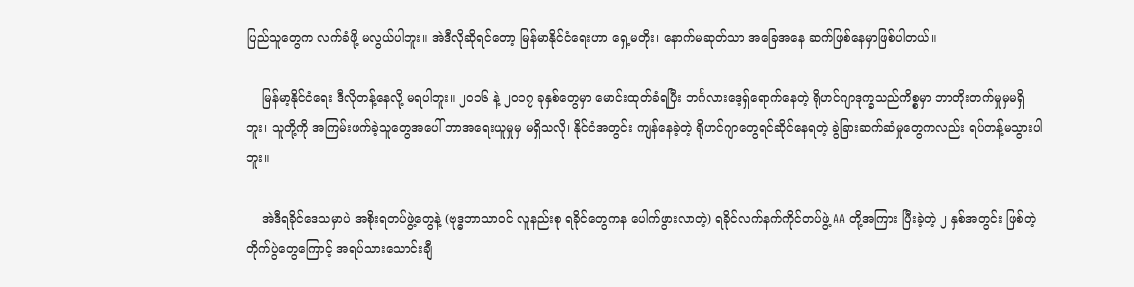ပြည်သူတွေက လက်ခံဖို့ မလွယ်ပါဘူး။ အဲဒီလိုဆိုရင်တော့ မြန်မာနိုင်ငံရေးဟာ ရှေ့မတိုး၊ နောက်မဆုတ်သာ အခြေအနေ ဆက်ဖြစ်နေမှာဖြစ်ပါတယ်။

    မြန်မာ့နိုင်ငံရေး ဒီလိုတန့်နေလို့ မရပါဘူး။ ၂၀၁၆ နဲ့ ၂၀၁၇ ခုနှစ်တွေမှာ မောင်းထုတ်ခံရပြီး ဘင်္ဂလားဒေ့ရှ်ရောက်နေတဲ့ ရိုဟင်ဂျာဒုက္ခသည်ကိစ္စမှာ ဘာတိုးတက်မှုမှမရှိဘူး၊ သူတို့ကို အကြမ်းဖက်ခဲ့သူတွေအပေါ် ဘာအရေးယူမှုမှ မရှိသလို၊ နိုင်ငံအတွင်း ကျန်နေခဲ့တဲ့ ရိုဟင်ဂျာတွေရင်ဆိုင်နေရတဲ့ ခွဲခြားဆက်ဆံမှုတွေကလည်း ရပ်တန့်မသွားပါဘူး။

    အဲဒီရခိုင်ဒေသမှာပဲ အစိုးရတပ်ဖွဲ့တွေနဲ့ (ဗုဒ္ဓဘာသာဝင် လူနည်းစု ရခိုင်တွေကန ပေါက်ဖွားလာတဲ့) ရခိုင်လက်နက်ကိုင်တပ်ဖွဲ့ AA တို့အကြား ပြီးခဲ့တဲ့ ၂ နှစ်အတွင်း ဖြစ်တဲ့တိုက်ပွဲတွေကြောင့် အရပ်သားသောင်းချီ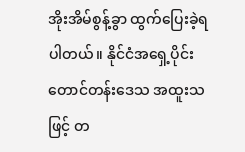အိုးအိမ်စွန့်ခွာ ထွက်ပြေးခဲ့ရပါတယ်။ နိုင်ငံအရှေ့ပိုင်း တောင်တန်းဒေသ အထူးသဖြင့် တ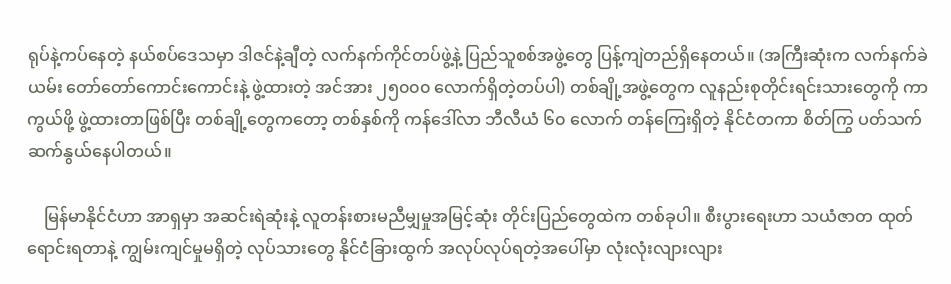ရုပ်နဲ့ကပ်နေတဲ့ နယ်စပ်ဒေသမှာ ဒါဇင်နဲ့ချီတဲ့ လက်နက်ကိုင်တပ်ဖွဲ့နဲ့ ပြည်သူစစ်အဖွဲ့တွေ ပြန့်ကျဲတည်ရှိနေတယ်။ (အကြီးဆုံးက လက်နက်ခဲယမ်း တော်တော်ကောင်းကောင်းနဲ့ ဖွဲ့ထားတဲ့ အင်အား ၂၅၀၀၀ လောက်ရှိတဲ့တပ်ပါ) တစ်ချို့အဖွဲ့တွေက လူနည်းစုတိုင်းရင်းသားတွေကို ကာကွယ်ဖို့ ဖွဲ့ထားတာဖြစ်ပြီး တစ်ချို့တွေကတော့ တစ်နှစ်ကို ကန်ဒေါ်လာ ဘီလီယံ ၆၀ လောက် တန်ကြေးရှိတဲ့ နိုင်ငံတကာ စိတ်ကြွ ပတ်သက် ဆက်နွယ်နေပါတယ်။

    မြန်မာနိုင်ငံဟာ အာရှမှာ အဆင်းရဲဆုံးနဲ့ လူတန်းစားမညီမျှမှုအမြင့်ဆုံး တိုင်းပြည်တွေထဲက တစ်ခုပါ။ စီးပွားရေးဟာ သယံဇာတ ထုတ်ရောင်းရတာနဲ့ ကျွမ်းကျင်မှုမရှိတဲ့ လုပ်သားတွေ နိုင်ငံခြားထွက် အလုပ်လုပ်ရတဲ့အပေါ်မှာ လုံးလုံးလျားလျား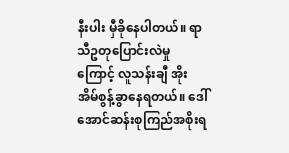နီးပါး မှီခိုနေပါတယ်။ ရာသီဥတုပြောင်းလဲမှုကြောင့် လူသန်းချီ အိုးအိမ်စွန့်ခွာနေရတယ်။ ဒေါ်အောင်ဆန်းစုကြည်အစိုးရ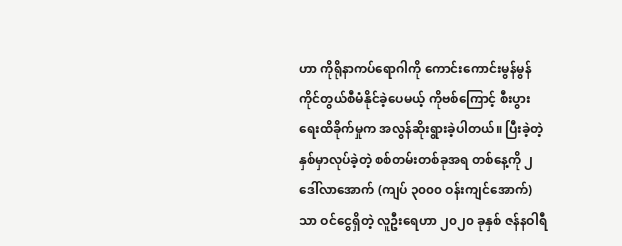ဟာ ကိုရိုနာကပ်ရောဂါကို ကောင်းကောင်းမွန်မွန် ကိုင်တွယ်စီမံနိုင်ခဲ့ပေမယ့် ကိုဗစ်ကြောင့် စီးပွားရေးထိခိုက်မှုက အလွန်ဆိုးရွားခဲ့ပါတယ်။ ပြီးခဲ့တဲ့နှစ်မှာလုပ်ခဲ့တဲ့ စစ်တမ်းတစ်ခုအရ တစ်နေ့ကို ၂ ဒေါ်လာအောက် (ကျပ် ၃၀၀၀ ဝန်းကျင်အောက်) သာ ဝင်ငွေရှိတဲ့ လူဦးရေဟာ ၂၀၂၀ ခုနှစ် ဇန်နဝါရီ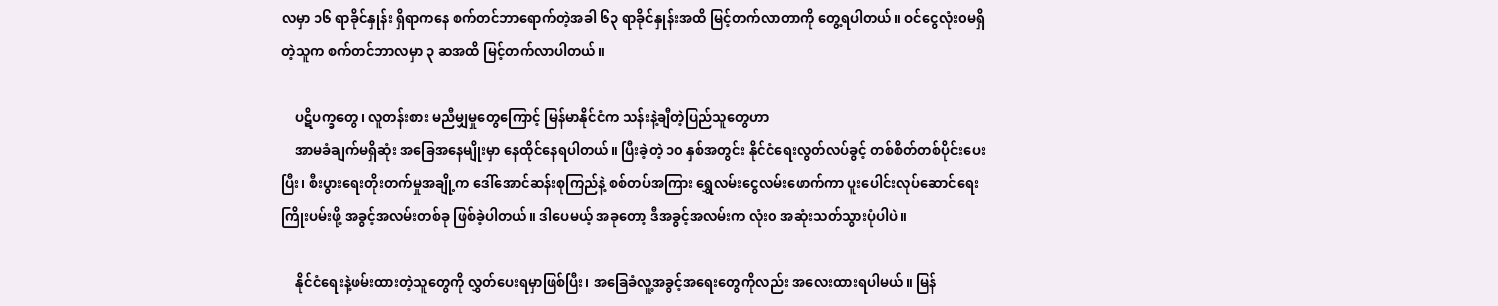လမှာ ၁၆ ရာခိုင်နှုန်း ရှိရာကနေ စက်တင်ဘာရောက်တဲ့အခါ ၆၃ ရာခိုင်နှုန်းအထိ မြင့်တက်လာတာကို တွေ့ရပါတယ်။ ဝင်ငွေလုံး၀မရှိတဲ့သူက စက်တင်ဘာလမှာ ၃ ဆအထိ မြင့်တက်လာပါတယ်။

    ပဋိပက္ခတွေ၊ လူတန်းစား မညီမျှမှုတွေကြောင့် မြန်မာနိုင်ငံက သန်းနဲ့ချီတဲ့ပြည်သူတွေဟာ
    အာမခံချက်မရှိဆုံး အခြေအနေမျိုးမှာ နေထိုင်နေရပါတယ်။ ပြီးခဲ့တဲ့ ၁၀ နှစ်အတွင်း နိုင်ငံရေးလွတ်လပ်ခွင့် တစ်စိတ်တစ်ပိုင်းပေးပြီး၊ စီးပွားရေးတိုးတက်မှုအချို့က ဒေါ်အောင်ဆန်းစုကြည်နဲ့ စစ်တပ်အကြား ရွှေလမ်းငွေလမ်းဖောက်ကာ ပူးပေါင်းလုပ်ဆောင်ရေးကြိုးပမ်းဖို့ အခွင့်အလမ်းတစ်ခု ဖြစ်ခဲ့ပါတယ်။ ဒါပေမယ့် အခုတော့ ဒီအခွင့်အလမ်းက လုံး၀ အဆုံးသတ်သွားပုံပါပဲ။

    နိုင်ငံရေးနဲ့ဖမ်းထားတဲ့သူတွေကို လွှတ်ပေးရမှာဖြစ်ပြီး၊ အခြေခံလူ့အခွင့်အရေးတွေကိုလည်း အလေးထားရပါမယ်။ မြန်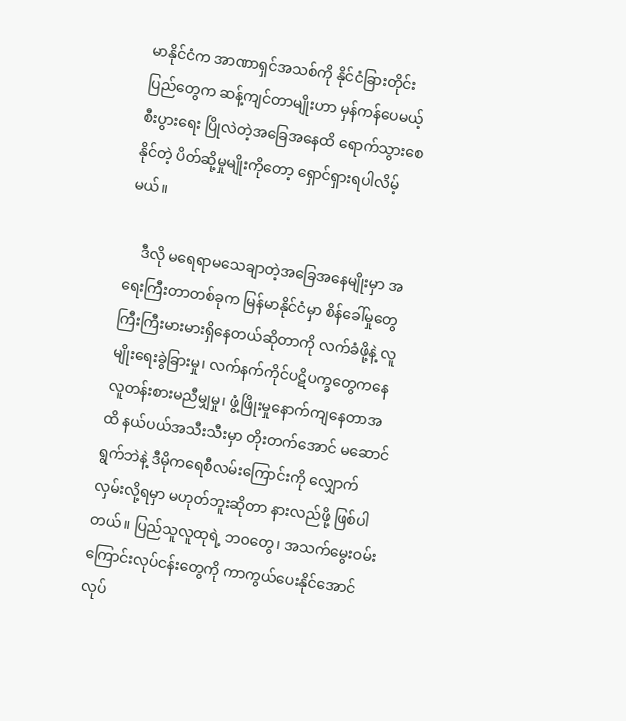မာနိုင်ငံက အာဏာရှင်အသစ်ကို နိုင်ငံခြားတိုင်းပြည်တွေက ဆန့်ကျင်တာမျိုးဟာ မှန်ကန်ပေမယ့် စီးပွားရေး ပြိုလဲတဲ့အခြေအနေထိ ရောက်သွားစေနိုင်တဲ့ ပိတ်ဆို့မှုမျိုးကိုတော့ ရှောင်ရှားရပါလိမ့်မယ်။

    ဒီလို မရေရာမသေချာတဲ့အခြေအနေမျိုးမှာ အရေးကြီးတာတစ်ခုက မြန်မာနိုင်ငံမှာ စိန်ခေါ်မှုတွေ ကြီးကြီးမားမားရှိနေတယ်ဆိုတာကို လက်ခံဖို့နဲ့ လူမျိုးရေးခွဲခြားမှု၊ လက်နက်ကိုင်ပဋိပက္ခတွေကနေ လူတန်းစားမညီမျှမှု၊ ဖွံ့ဖြိုးမှုနောက်ကျနေတာအထိ နယ်ပယ်အသီးသီးမှာ တိုးတက်အောင် မဆောင်ရွက်ဘဲနဲ့ ဒီမိုကရေစီလမ်းကြောင်းကို လျှောက်လှမ်းလို့ရမှာ မဟုတ်ဘူးဆိုတာ နားလည်ဖို့ ဖြစ်ပါတယ်။ ပြည်သူလူထုရဲ့ ဘ၀တွေ၊ အသက်မွေးဝမ်းကြောင်းလုပ်ငန်းတွေကို ကာကွယ်ပေးနိုင်အောင် လုပ်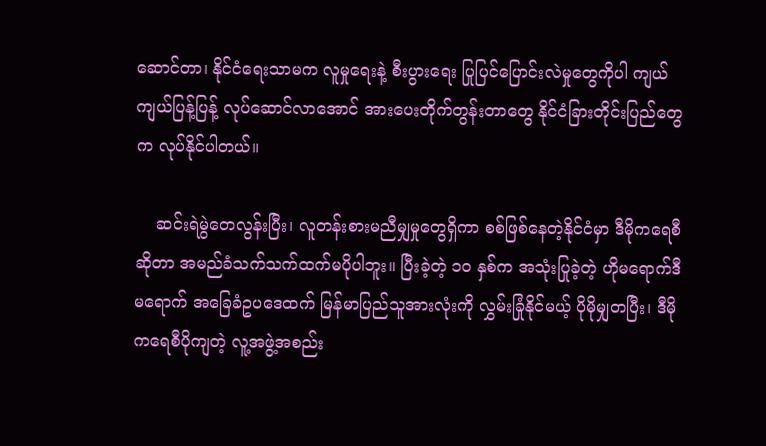ဆောင်တာ၊ နိုင်ငံရေးသာမက လူမှုရေးနဲ့ စီးပွားရေး ပြုပြင်ပြောင်းလဲမှုတွေကိုပါ ကျယ်ကျယ်ပြန့်ပြန့် လုပ်ဆောင်လာအောင် အားပေးတိုက်တွန်းတာတွေ နိုင်ငံခြားတိုင်းပြည်တွေက လုပ်နိုင်ပါတယ်။

    ဆင်းရဲမွဲတေလွန်းပြီး၊ လူတန်းစားမညီမျှမှုတွေရှိကာ စစ်ဖြစ်နေတဲ့နိုင်ငံမှာ ဒီမိုကရေစီဆိုတာ အမည်ခံသက်သက်ထက်မပိုပါဘူး။ ပြီးခဲ့တဲ့ ၁၀ နှစ်က အသုံးပြုခဲ့တဲ့ ဟိုမရောက်ဒီမရောက် အခြေခံဥပဒေထက် မြန်မာပြည်သူအားလုံးကို လွှမ်းခြုံနိုင်မယ့် ပိုမိုမျှတပြီး၊ ဒီမိုကရေစီပိုကျတဲ့ လူ့အဖွဲ့အစည်း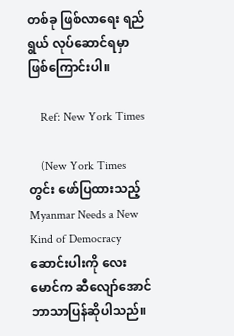တစ်ခု ဖြစ်လာရေး ရည်ရွယ် လုပ်ဆောင်ရမှာ ဖြစ်ကြောင်းပါ။

    Ref: New York Times

    (New York Times တွင်း ဖော်ပြထားသည့် Myanmar Needs a New Kind of Democracyဆောင်းပါးကို လေးမောင်က ဆီလျော်အောင် ဘာသာပြန်ဆိုပါသည်။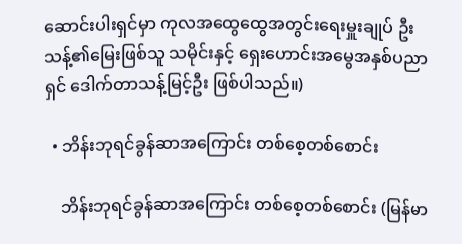ဆောင်းပါးရှင်မှာ ကုလအထွေထွေအတွင်းရေးမှူးချုပ် ဦးသန့်၏မြေးဖြစ်သူ သမိုင်းနှင့် ရှေးဟောင်းအမွေအနှစ်ပညာရှင် ဒေါက်တာသန့်မြင့်ဦး ဖြစ်ပါသည်။)

  • ဘိန်းဘုရင်ခွန်ဆာအကြောင်း တစ်စေ့တစ်စောင်း

    ဘိန်းဘုရင်ခွန်ဆာအကြောင်း တစ်စေ့တစ်စောင်း (မြန်မာ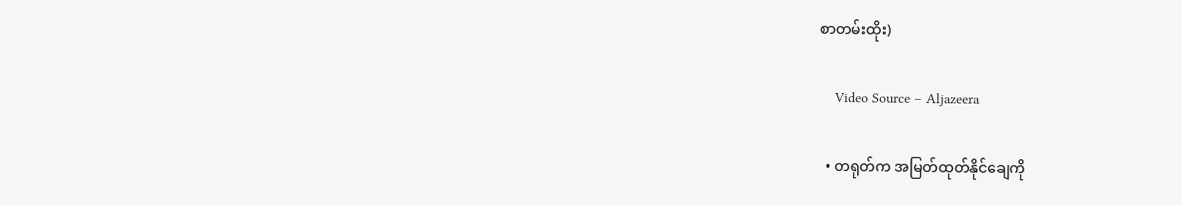စာတမ်းထိုး)

    Video Source – Aljazeera

  • တရုတ်က အမြတ်ထုတ်နိုင်ချေကို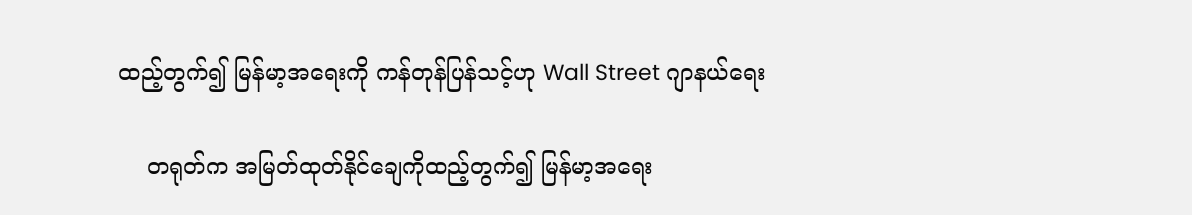ထည့်တွက်၍ မြန်မာ့အရေးကို ကန်တုန်ပြန်သင့်ဟု Wall Street ဂျာနယ်ရေး

    တရုတ်က အမြတ်ထုတ်နိုင်ချေကိုထည့်တွက်၍ မြန်မာ့အရေး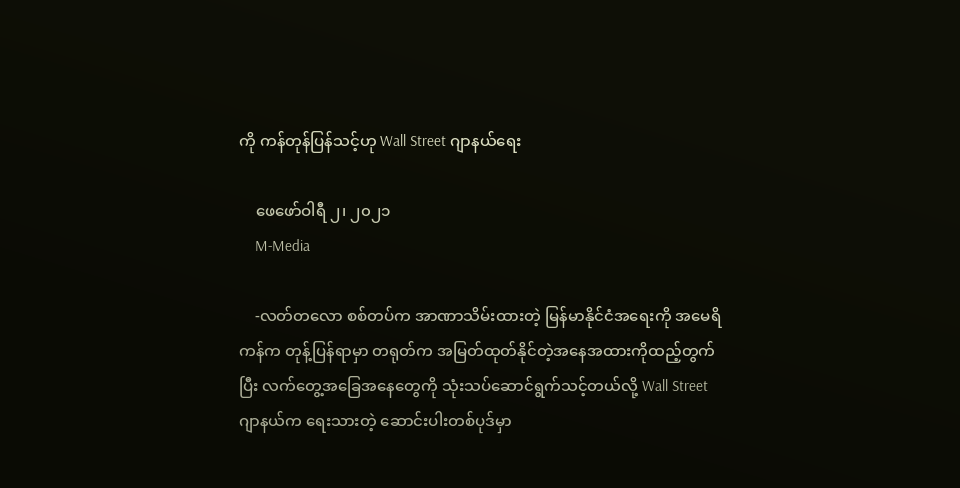ကို ကန်တုန်ပြန်သင့်ဟု Wall Street ဂျာနယ်ရေး

    ဖေဖော်ဝါရီ ၂၊ ၂၀၂၁
    M-Media

    -လတ်တလော စစ်တပ်က အာဏာသိမ်းထားတဲ့ မြန်မာနိုင်ငံအရေးကို အမေရိကန်က တုန့်ပြန်ရာမှာ တရုတ်က အမြတ်ထုတ်နိုင်တဲ့အနေအထားကိုထည့်တွက်ပြီး လက်တွေ့အခြေအနေတွေကို သုံးသပ်ဆောင်ရွက်သင့်တယ်လို့ Wall Street ဂျာနယ်က ရေးသားတဲ့ ဆောင်းပါးတစ်ပုဒ်မှာ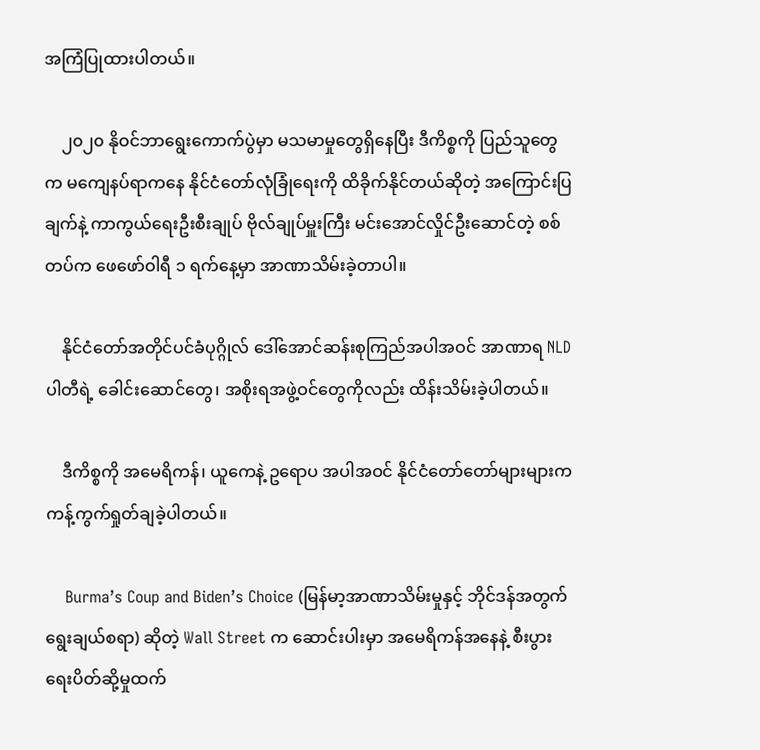အကြံပြုထားပါတယ်။

    ၂၀၂၀ နိုဝင်ဘာရွေးကောက်ပွဲမှာ မသမာမှုတွေရှိနေပြီး ဒီကိစ္စကို ပြည်သူတွေက မကျေနပ်ရာကနေ နိုင်ငံတော်လုံခြုံရေးကို ထိခိုက်နိုင်တယ်ဆိုတဲ့ အကြောင်းပြချက်နဲ့ ကာကွယ်ရေးဦးစီးချုပ် ဗိုလ်ချုပ်မှူးကြီး မင်းအောင်လှိုင်ဦးဆောင်တဲ့ စစ်တပ်က ဖေဖော်ဝါရီ ၁ ရက်နေ့မှာ အာဏာသိမ်းခဲ့တာပါ။

    နိုင်ငံတော်အတိုင်ပင်ခံပုဂ္ဂိုလ် ဒေါ်အောင်ဆန်းစုကြည်အပါအဝင် အာဏာရ NLD ပါတီရဲ့ ခေါင်းဆောင်တွေ၊ အစိုးရအဖွဲ့ဝင်တွေကိုလည်း ထိန်းသိမ်းခဲ့ပါတယ်။

    ဒီကိစ္စကို အမေရိကန်၊ ယူကေနဲ့ ဥရောပ အပါအဝင် နိုင်ငံတော်တော်များများက ကန့်ကွက်ရှုတ်ချခဲ့ပါတယ်။

    Burma’s Coup and Biden’s Choice (မြန်မာ့အာဏာသိမ်းမှုနှင့် ဘိုင်ဒန်အတွက်ရွေးချယ်စရာ) ဆိုတဲ့ Wall Street က ဆောင်းပါးမှာ အမေရိကန်အနေနဲ့ စီးပွားရေးပိတ်ဆို့မှုထက်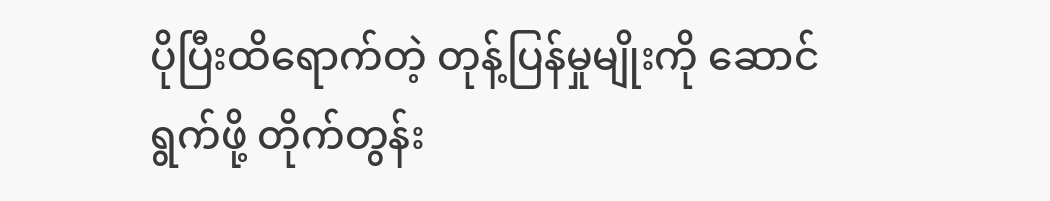ပိုပြီးထိရောက်တဲ့ တုန့်ပြန်မှုမျိုးကို ဆောင်ရွက်ဖို့ တိုက်တွန်း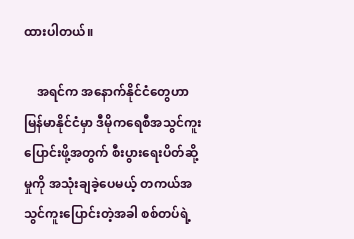ထားပါတယ်။

    အရင်က အနောက်နိုင်ငံတွေဟာ မြန်မာနိုင်ငံမှာ ဒီမိုကရေစီအသွင်ကူးပြောင်းဖို့အတွက် စီးပွားရေးပိတ်ဆို့မှုကို အသုံးချခဲ့ပေမယ့် တကယ်အသွင်ကူးပြောင်းတဲ့အခါ စစ်တပ်ရဲ့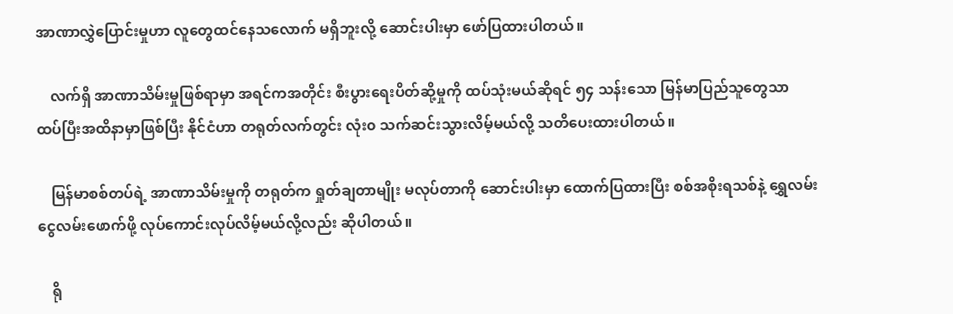အာဏာလွှဲပြောင်းမှုဟာ လူတွေထင်နေသလောက် မရှိဘူးလို့ ဆောင်းပါးမှာ ဖော်ပြထားပါတယ်။

    လက်ရှိ အာဏာသိမ်းမှုဖြစ်ရာမှာ အရင်ကအတိုင်း စီးပွားရေးပိတ်ဆို့မှုကို ထပ်သုံးမယ်ဆိုရင် ၅၄ သန်းသော မြန်မာပြည်သူတွေသာ ထပ်ပြီးအထိနာမှာဖြစ်ပြီး နိုင်ငံဟာ တရုတ်လက်တွင်း လုံး၀ သက်ဆင်းသွားလိမ့်မယ်လို့ သတိပေးထားပါတယ်။

    မြန်မာစစ်တပ်ရဲ့ အာဏာသိမ်းမှုကို တရုတ်က ရှုတ်ချတာမျိုး မလုပ်တာကို ဆောင်းပါးမှာ ထောက်ပြထားပြီး စစ်အစိုးရသစ်နဲ့ ရွှေလမ်းငွေလမ်းဖောက်ဖို့ လုပ်ကောင်းလုပ်လိမ့်မယ်လို့လည်း ဆိုပါတယ်။

    ရို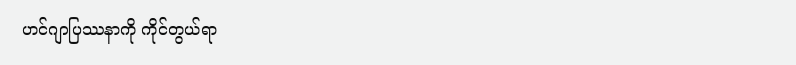ဟင်ဂျာပြဿနာကို ကိုင်တွယ်ရာ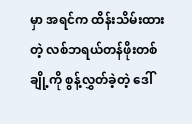မှာ အရင်က ထိန်းသိမ်းထားတဲ့ လစ်ဘရယ်တန်ဖိုးတစ်ချို့ကို စွန့်လွှတ်ခဲ့တဲ့ ဒေါ်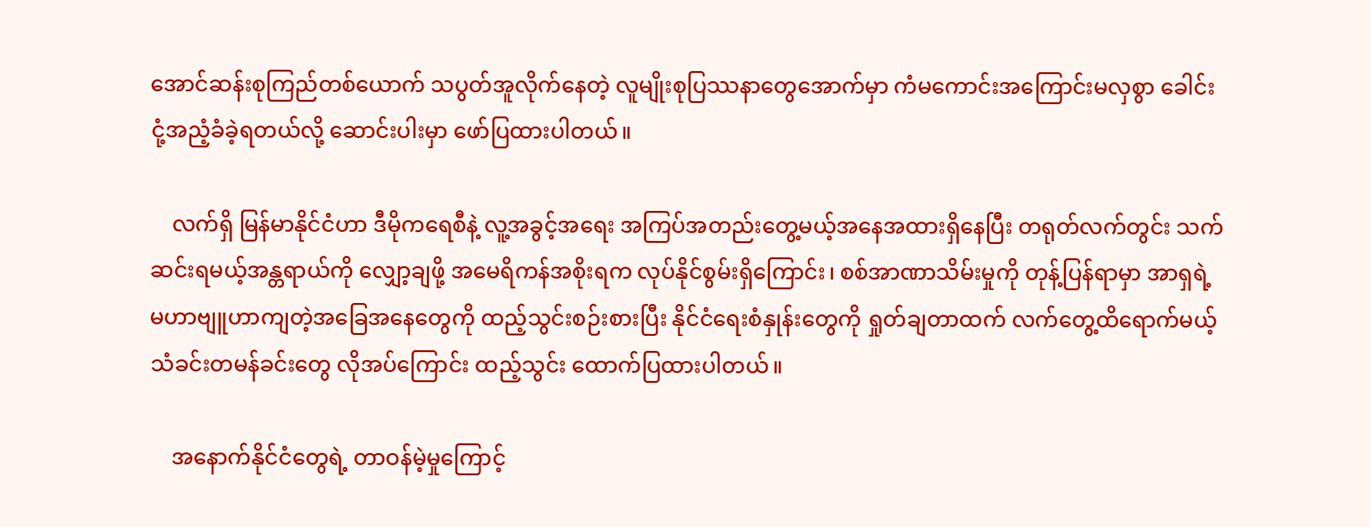အောင်ဆန်းစုကြည်တစ်ယောက် သပွတ်အူလိုက်နေတဲ့ လူမျိုးစုပြဿနာတွေအောက်မှာ ကံမကောင်းအကြောင်းမလှစွာ ခေါင်းငုံ့အညံ့ခံခဲ့ရတယ်လို့ ဆောင်းပါးမှာ ဖော်ပြထားပါတယ်။

    လက်ရှိ မြန်မာနိုင်ငံဟာ ဒီမိုကရေစီနဲ့ လူ့အခွင့်အရေး အကြပ်အတည်းတွေ့မယ့်အနေအထားရှိနေပြီး တရုတ်လက်တွင်း သက်ဆင်းရမယ့်အန္တရာယ်ကို လျှော့ချဖို့ အမေရိကန်အစိုးရက လုပ်နိုင်စွမ်းရှိကြောင်း၊ စစ်အာဏာသိမ်းမှုကို တုန့်ပြန်ရာမှာ အာရှရဲ့ မဟာဗျူဟာကျတဲ့အခြေအနေတွေကို ထည့်သွင်းစဉ်းစားပြီး နိုင်ငံရေးစံနှုန်းတွေကို ရှုတ်ချတာထက် လက်တွေ့ထိရောက်မယ့် သံခင်းတမန်ခင်းတွေ လိုအပ်ကြောင်း ထည့်သွင်း ထောက်ပြထားပါတယ်။

    အနောက်နိုင်ငံတွေရဲ့ တာဝန်မဲ့မှုကြောင့်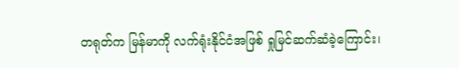တရုတ်က မြန်မာကို လက်ရုံးနိုင်ငံအဖြစ် ရှုမြင်ဆက်ဆံခဲ့ကြောင်း၊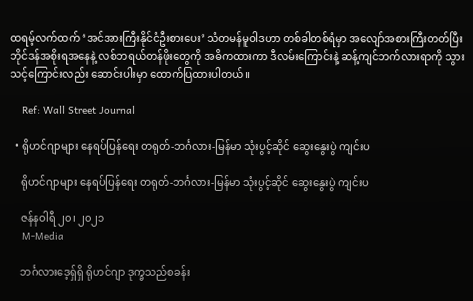ထရမ့်လက်ထက် ‘အင်အားကြီးနိုင်ငံဦးစားပေး’ သံတမန်မူဝါဒဟာ တစ်ခါတစ်ရံမှာ အလျော်အစားကြီးတတ်ပြီး ဘိုင်ဒန်အစိုးရအနေနဲ့ လစ်ဘရယ်တန်ဖိုးတွေကို အဓိကထားကာ ဒီလမ်းကြောင်းနဲ့ ဆန့်ကျင်ဘက်လားရာကို သွားသင့်ကြောင်းလည်း ဆောင်းပါးမှာ ထောက်ပြထားပါတယ်။

    Ref: Wall Street Journal

  • ရိုဟင်ဂျာများ နေရပ်ပြန်ရေး တရုတ်-ဘင်္ဂလား-မြန်မာ သုံးပွင့်ဆိုင် ဆွေးနွေးပွဲ ကျင်းပ

    ရိုဟင်ဂျာများ နေရပ်ပြန်ရေး တရုတ်-ဘင်္ဂလား-မြန်မာ သုံးပွင့်ဆိုင် ဆွေးနွေးပွဲ ကျင်းပ

    ဇန်နဝါရီ ၂၀၊ ၂၀၂၁
    M-Media

    ဘင်္ဂလားဒေ့ရှ်ရှိ ရိုဟင်ဂျာ ဒုက္ခသည်စခန်း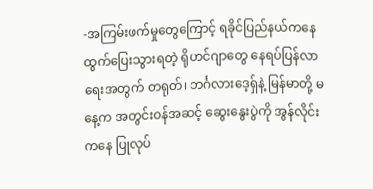-အကြမ်းဖက်မှုတွေကြောင့် ရခိုင်ပြည်နယ်ကနေ ထွက်ပြေးသွားရတဲ့ ရိုဟင်ဂျာတွေ နေရပ်ပြန်လာရေးအတွက် တရုတ်၊ ဘင်္ဂလားဒေ့ရှ်နဲ့ မြန်မာတို့ မနေ့က အတွင်းဝန်အဆင့် ဆွေးနွေးပွဲကို အွန်လိုင်းကနေ ပြုလုပ်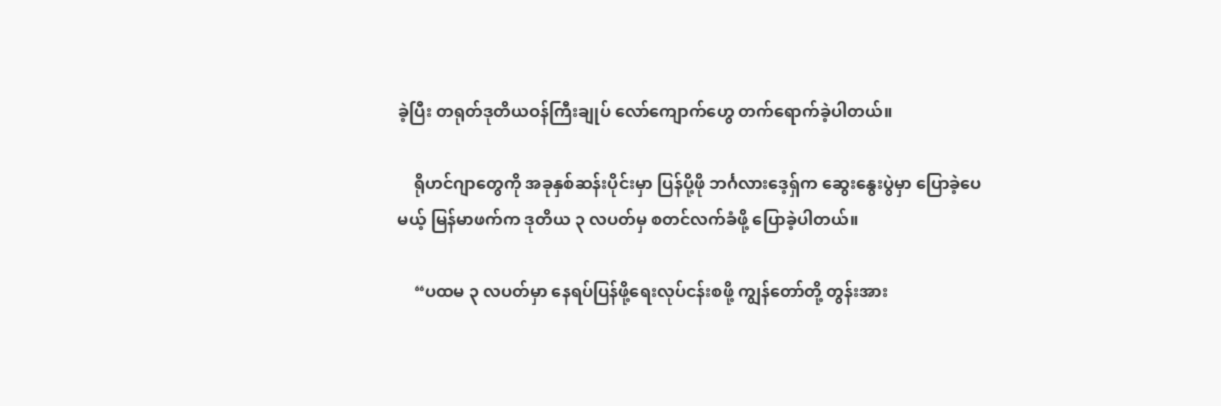ခဲ့ပြီး တရုတ်ဒုတိယဝန်ကြီးချုပ် လော်ကျောက်ဟွေ တက်ရောက်ခဲ့ပါတယ်။

    ရိုဟင်ဂျာတွေကို အခုနှစ်ဆန်းပိုင်းမှာ ပြန်ပို့ဖို ဘင်္ဂလားဒေ့ရှ်က ဆွေးနွေးပွဲမှာ ပြောခဲ့ပေမယ့် မြန်မာဖက်က ဒုတိယ ၃ လပတ်မှ စတင်လက်ခံဖို့ ပြောခဲ့ပါတယ်။

    “ပထမ ၃ လပတ်မှာ နေရပ်ပြန်ဖို့ရေးလုပ်ငန်းစဖို့ ကျွန်တော်တို့ တွန်းအား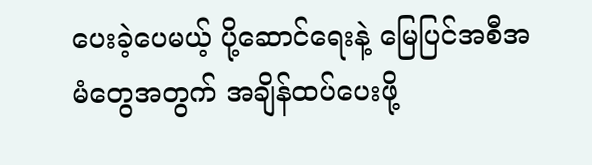ပေးခဲ့ပေမယ့် ပို့ဆောင်ရေးနဲ့ မြေပြင်အစီအမံတွေအတွက် အချိန်ထပ်ပေးဖို့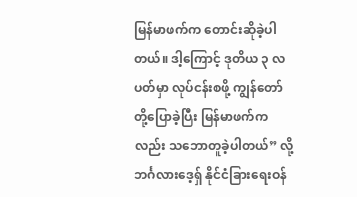မြန်မာဖက်က တောင်းဆိုခဲ့ပါတယ်။ ဒါ့ကြောင့် ဒုတိယ ၃ လပတ်မှာ လုပ်ငန်းစဖို့ ကျွန်တော်တို့ပြောခဲ့ပြီး မြန်မာဖက်ကလည်း သဘောတူခဲ့ပါတယ်” လို့ ဘင်္ဂလားဒေ့ရှ် နိုင်ငံခြားရေးဝန်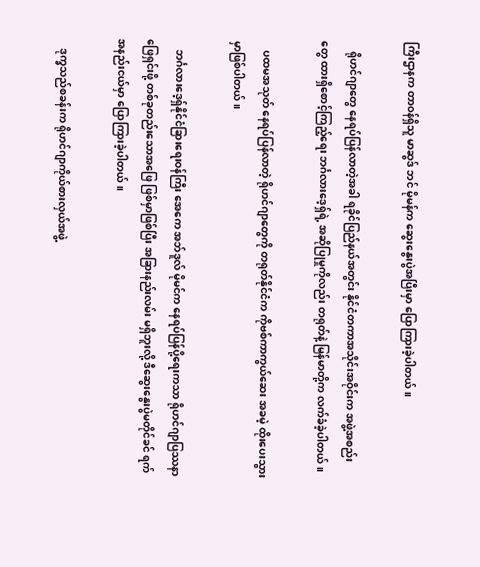ကြီးဌာနက တာဝန်ရှိသူ မာဆွဒ် ဘင် မိုမန်က ဆွေးနွေးပွဲအပြီးမှာ ပြောကြားခဲ့ပါတယ်။

    ရိုဟင်ဂျာတွေ နေရပ်ပြန်လာတဲ့အခါ ရခိုင်ပြည်နယ်အတွင်း နိုင်ငံတကာအသိုင်းအဝိုင်းက အဖွဲ့အစည်းတွေ ထားရှိစောင့်ကြည့်ရေး ဘင်္ဂလားဒေ့ရှ်ရဲ့ အဆိုပြုမှုကိုလည်း တရုတ်နဲ့ မြန်မာတို့က လက်ခံခဲ့ပါတယ်။

    ပထမအသုတ် နေရပ်ပြန်လာတဲ့ ရိုဟင်ဂျာတွေကို တရုတ်နိုင်ငံက ကိုဗစ်ကာကွယ်ဆေး အခမဲ့ ထိုးပေးသွားမှာဖြစ်ပါတယ်။

    ဘင်္ဂလားဒေ့ရှ်နိုင်ငံခြားရေးဝန်ကြီး အေကေ အဘ်ဒူလ် မိုမင်က နေရပ်ပြန်ပို့ရေးကသာ ရိုဟင်ဂျာပြဿနာ ဖြေရှင်းဖို့ တစ်ခုတည်းသောအဖြေ ဖြစ်မှာဖြစ်ပြီး အခြားနည်းလမ်း မရှိဘူးလို့ ဒီဆွေးနွေးပွဲမတိုင်ခင် ရက်အနည်းငယ်မှာ ပြောကြားခဲ့ပါတယ်။

    ဒုက္ခသည်စခန်းက ရိုဟင်ဂျာကိုယ်စားလှယ်အဖွဲ့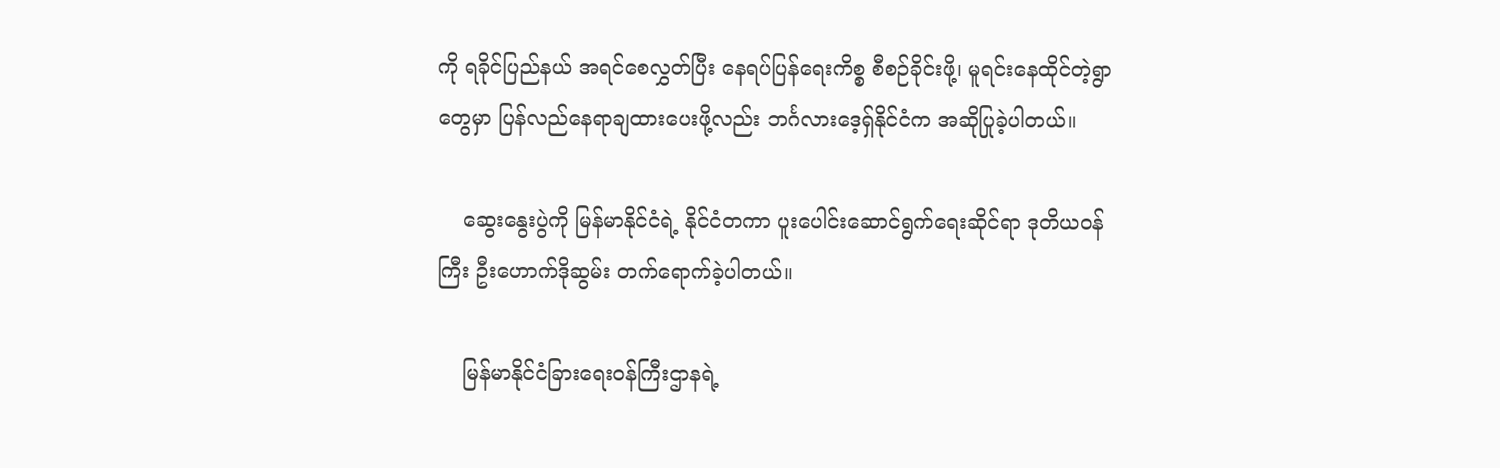ကို ရခိုင်ပြည်နယ် အရင်စေလွှတ်ပြီး နေရပ်ပြန်ရေးကိစ္စ စီစဉ်ခိုင်းဖို့၊ မူရင်းနေထိုင်တဲ့ရွာတွေမှာ ပြန်လည်နေရာချထားပေးဖို့လည်း ဘင်္ဂလားဒေ့ရှ်နိုင်ငံက အဆိုပြုခဲ့ပါတယ်။

    ဆွေးနွေးပွဲကို မြန်မာနိုင်ငံရဲ့ နိုင်ငံတကာ ပူးပေါင်းဆောင်ရွက်ရေးဆိုင်ရာ ဒုတိယဝန်ကြီး ဦးဟောက်ဒိုဆွမ်း တက်ရောက်ခဲ့ပါတယ်။

    မြန်မာနိုင်ငံခြားရေးဝန်ကြီးဌာနရဲ့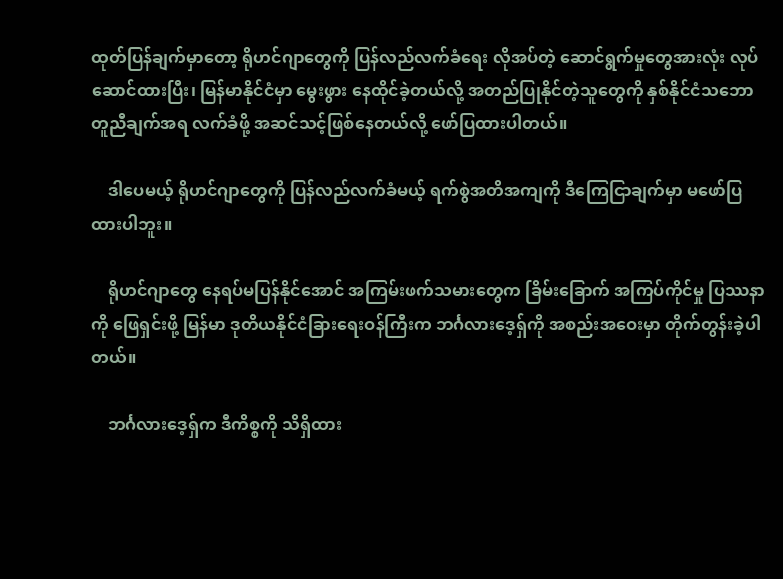ထုတ်ပြန်ချက်မှာတော့ ရိုဟင်ဂျာတွေကို ပြန်လည်လက်ခံရေး လိုအပ်တဲ့ ဆောင်ရွက်မှုတွေအားလုံး လုပ်ဆောင်ထားပြီး၊ မြန်မာနိုင်ငံမှာ မွေးဖွား နေထိုင်ခဲ့တယ်လို့ အတည်ပြုနိုင်တဲ့သူတွေကို နှစ်နိုင်ငံသဘောတူညီချက်အရ လက်ခံဖို့ အဆင်သင့်ဖြစ်နေတယ်လို့ ဖော်ပြထားပါတယ်။

    ဒါပေမယ့် ရိုဟင်ဂျာတွေကို ပြန်လည်လက်ခံမယ့် ရက်စွဲအတိအကျကို ဒီကြေငြာချက်မှာ မဖော်ပြထားပါဘူး။

    ရိုဟင်ဂျာတွေ နေရပ်မပြန်နိုင်အောင် အကြမ်းဖက်သမားတွေက ခြိမ်းခြောက် အကြပ်ကိုင်မှု ပြဿနာကို ဖြေရှင်းဖို့ မြန်မာ ဒုတိယနိုင်ငံခြားရေးဝန်ကြီးက ဘင်္ဂလားဒေ့ရှ်ကို အစည်းအဝေးမှာ တိုက်တွန်းခဲ့ပါတယ်။

    ဘင်္ဂလားဒေ့ရှ်က ဒီကိစ္စကို သိရှိထား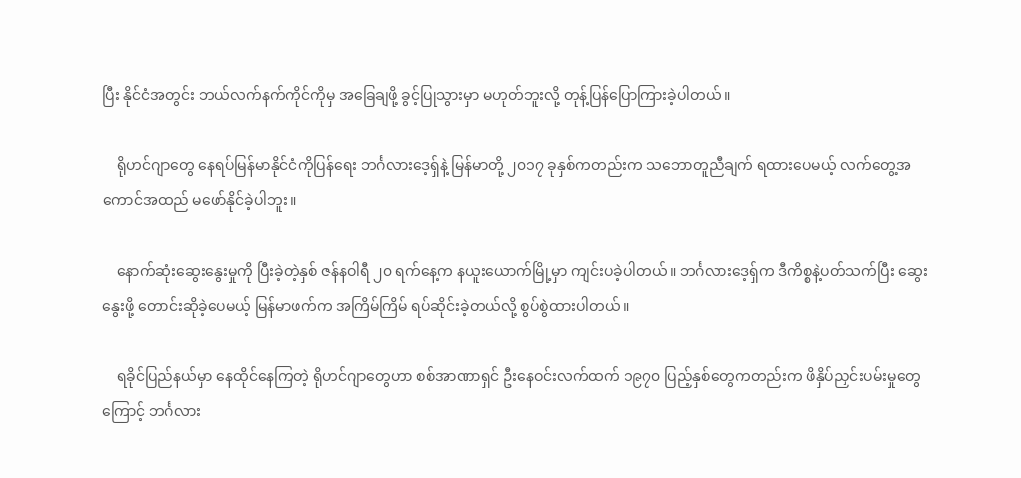ပြီး နိုင်ငံအတွင်း ဘယ်လက်နက်ကိုင်ကိုမှ အခြေချဖို့ ခွင့်ပြုသွားမှာ မဟုတ်ဘူးလို့ တုန့်ပြန်ပြောကြားခဲ့ပါတယ်။

    ရိုဟင်ဂျာတွေ နေရပ်မြန်မာနိုင်ငံကိုပြန်ရေး ဘင်္ဂလားဒေ့ရှ်နဲ့ မြန်မာတို့ ၂၀၁၇ ခုနှစ်ကတည်းက သဘောတူညီချက် ရထားပေမယ့် လက်တွေ့အကောင်အထည် မဖော်နိုင်ခဲ့ပါဘူး။

    နောက်ဆုံးဆွေးနွေးမှုကို ပြီးခဲ့တဲ့နှစ် ဇန်နဝါရီ ၂၀ ရက်နေ့က နယူးယောက်မြို့မှာ ကျင်းပခဲ့ပါတယ်။ ဘင်္ဂလားဒေ့ရှ်က ဒီကိစ္စနဲ့ပတ်သက်ပြီး ဆွေးနွေးဖို့ တောင်းဆိုခဲ့ပေမယ့် မြန်မာဖက်က အကြိမ်ကြိမ် ရပ်ဆိုင်းခဲ့တယ်လို့ စွပ်စွဲထားပါတယ်။

    ရခိုင်ပြည်နယ်မှာ နေထိုင်နေကြတဲ့ ရိုဟင်ဂျာတွေဟာ စစ်အာဏာရှင် ဦးနေဝင်းလက်ထက် ၁၉၇၀ ပြည့်နှစ်တွေကတည်းက ဖိနှိပ်ညှင်းပမ်းမှုတွေကြောင့် ဘင်္ဂလား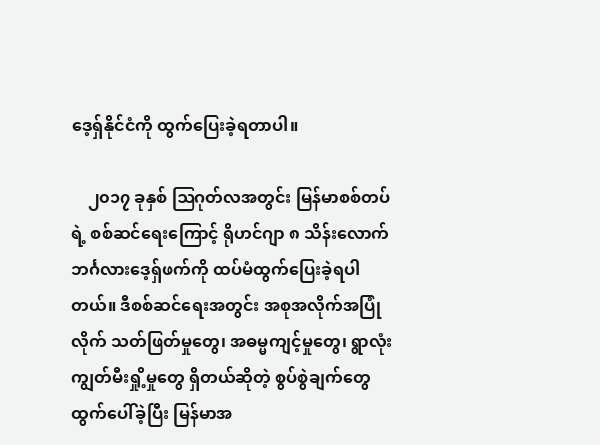ဒေ့ရှ်နိုင်ငံကို ထွက်ပြေးခဲ့ရတာပါ။

    ၂၀၁၇ ခုနှစ် ဩဂုတ်လအတွင်း မြန်မာစစ်တပ်ရဲ့ စစ်ဆင်ရေးကြောင့် ရိုဟင်ဂျာ ၈ သိန်းလောက် ဘင်္ဂလားဒေ့ရှ်ဖက်ကို ထပ်မံထွက်ပြေးခဲ့ရပါတယ်။ ဒီစစ်ဆင်ရေးအတွင်း အစုအလိုက်အပြုံလိုက် သတ်ဖြတ်မှုတွေ၊ အဓမ္မကျင့်မှုတွေ၊ ရွာလုံးကျွတ်မီးရှို့မှုတွေ ရှိတယ်ဆိုတဲ့ စွပ်စွဲချက်တွေ ထွက်ပေါ်ခဲ့ပြီး မြန်မာအ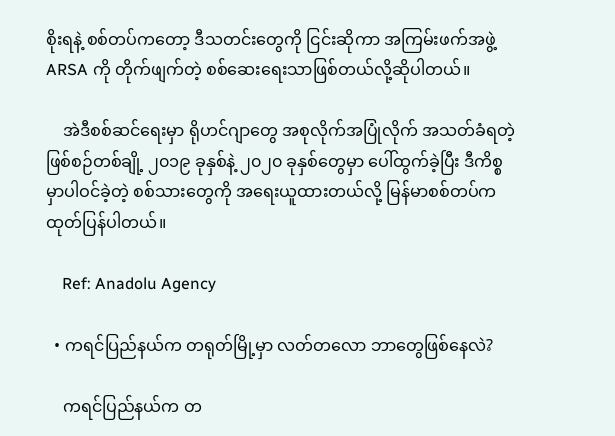စိုးရနဲ့ စစ်တပ်ကတော့ ဒီသတင်းတွေကို ငြင်းဆိုကာ အကြမ်းဖက်အဖွဲ့ ARSA ကို တိုက်ဖျက်တဲ့ စစ်ဆေးရေးသာဖြစ်တယ်လို့ဆိုပါတယ်။

    အဲဒီစစ်ဆင်ရေးမှာ ရိုဟင်ဂျာတွေ အစုလိုက်အပြုံလိုက် အသတ်ခံရတဲ့ ဖြစ်စဉ်တစ်ချို့ ၂၀၁၉ ခုနှစ်နဲ့ ၂၀၂၀ ခုနှစ်တွေမှာ ပေါ်ထွက်ခဲ့ပြီး ဒီကိစ္စမှာပါဝင်ခဲ့တဲ့ စစ်သားတွေကို အရေးယူထားတယ်လို့ မြန်မာစစ်တပ်က ထုတ်ပြန်ပါတယ်။

    Ref: Anadolu Agency

  • ကရင်ပြည်နယ်က တရုတ်မြို့မှာ လတ်တလော ဘာတွေဖြစ်နေလဲ?

    ကရင်ပြည်နယ်က တ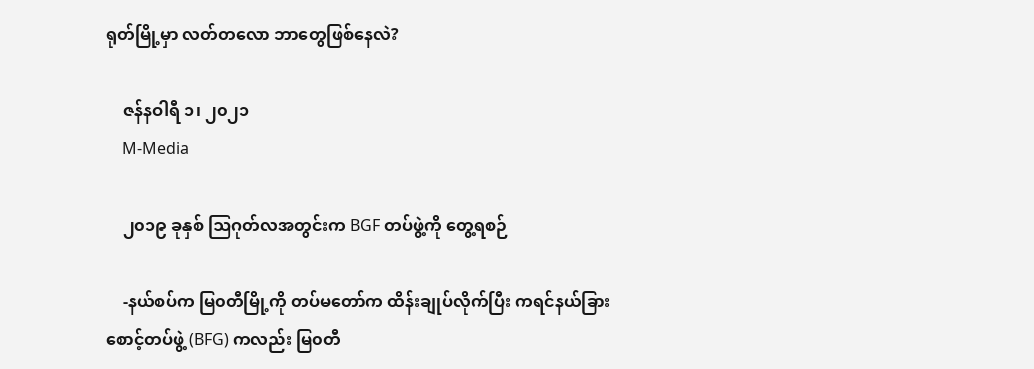ရုတ်မြို့မှာ လတ်တလော ဘာတွေဖြစ်နေလဲ?

    ဇန်နဝါရီ ၁၊ ၂၀၂၁
    M-Media

    ၂၀၁၉ ခုနှစ် ဩဂုတ်လအတွင်းက BGF တပ်ဖွဲ့ကို တွေ့ရစဉ်

    -နယ်စပ်က မြ၀တီမြို့ကို တပ်မတော်က ထိန်းချုပ်လိုက်ပြီး ကရင်နယ်ခြားစောင့်တပ်ဖွဲ့ (BFG) ကလည်း မြ၀တီ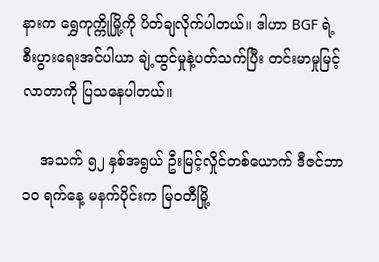နားက ရွှေကုက္ကိုမြို့ကို ပိတ်ချလိုက်ပါတယ်။ ဒါဟာ BGF ရဲ့ စီးပွားရေးအင်ပါယာ ချဲ့ထွင်မှုနဲ့ပတ်သက်ပြီး တင်းမာမှုမြင့်လာတာကို ပြသနေပါတယ်။

    အသက် ၅၂ နှစ်အရွယ် ဦးမြင့်လှိုင်တစ်ယောက် ဒီဇင်ဘာ ၁၀ ရက်နေ့ မနက်ပိုင်းက မြ၀တီမြို့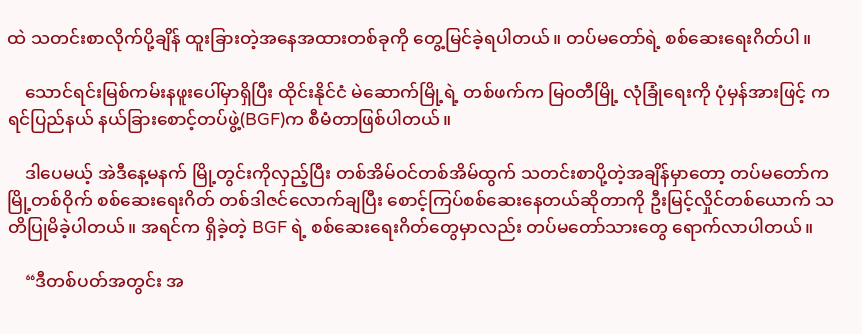ထဲ သတင်းစာလိုက်ပို့ချိန် ထူးခြားတဲ့အနေအထားတစ်ခုကို တွေ့မြင်ခဲ့ရပါတယ်။ တပ်မတော်ရဲ့ စစ်ဆေးရေးဂိတ်ပါ။

    သောင်ရင်းမြစ်ကမ်းနဖူးပေါ်မှာရှိပြီး ထိုင်းနိုင်ငံ မဲဆောက်မြို့ရဲ့ တစ်ဖက်က မြ၀တီမြို့ လုံခြုံရေးကို ပုံမှန်အားဖြင့် ကရင်ပြည်နယ် နယ်ခြားစောင့်တပ်ဖွဲ့(BGF)က စီမံတာဖြစ်ပါတယ်။

    ဒါပေမယ့် အဲဒီနေ့မနက် မြို့တွင်းကိုလှည့်ပြီး တစ်အိမ်ဝင်တစ်အိမ်ထွက် သတင်းစာပို့တဲ့အချိန်မှာတော့ တပ်မတော်က မြို့တစ်ဝိုက် စစ်ဆေးရေးဂိတ် တစ်ဒါဇင်လောက်ချပြီး စောင့်ကြပ်စစ်ဆေးနေတယ်ဆိုတာကို ဦးမြင့်လှိုင်တစ်ယောက် သတိပြုမိခဲ့ပါတယ်။ အရင်က ရှိခဲ့တဲ့ BGF ရဲ့ စစ်ဆေးရေးဂိတ်တွေမှာလည်း တပ်မတော်သားတွေ ရောက်လာပါတယ်။

    “ဒီတစ်ပတ်အတွင်း အ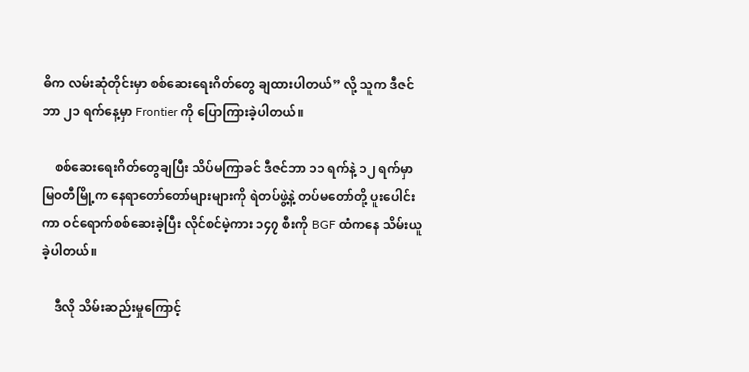ဓိက လမ်းဆုံတိုင်းမှာ စစ်ဆေးရေးဂိတ်တွေ ချထားပါတယ်” လို့ သူက ဒီဇင်ဘာ ၂၁ ရက်နေ့မှာ Frontier ကို ပြောကြားခဲ့ပါတယ်။

    စစ်ဆေးရေးဂိတ်တွေချပြီး သိပ်မကြာခင် ဒီဇင်ဘာ ၁၁ ရက်နဲ့ ၁၂ ရက်မှာ မြ၀တီမြို့က နေရာတော်တော်များများကို ရဲတပ်ဖွဲ့နဲ့ တပ်မတော်တို့ ပူးပေါင်းကာ ဝင်ရောက်စစ်ဆေးခဲ့ပြီး လိုင်စင်မဲ့ကား ၁၄၇ စီးကို BGF ထံကနေ သိမ်းယူခဲ့ပါတယ်။

    ဒီလို သိမ်းဆည်းမှုကြောင့်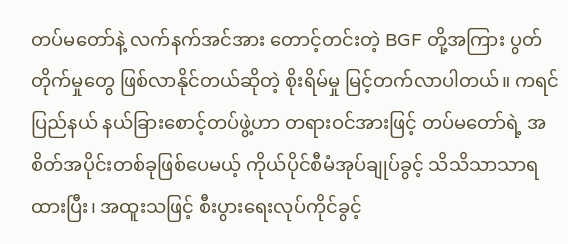တပ်မတော်နဲ့ လက်နက်အင်အား တောင့်တင်းတဲ့ BGF တို့အကြား ပွတ်တိုက်မှုတွေ ဖြစ်လာနိုင်တယ်ဆိုတဲ့ စိုးရိမ်မှု မြင့်တက်လာပါတယ်။ ကရင်ပြည်နယ် နယ်ခြားစောင့်တပ်ဖွဲ့ဟာ တရားဝင်အားဖြင့် တပ်မတော်ရဲ့ အစိတ်အပိုင်းတစ်ခုဖြစ်ပေမယ့် ကိုယ်ပိုင်စီမံအုပ်ချုပ်ခွင့် သိသိသာသာရထားပြီး၊ အထူးသဖြင့် စီးပွားရေးလုပ်ကိုင်ခွင့်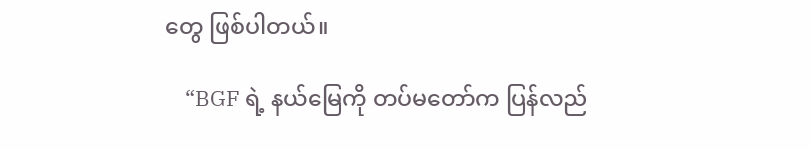တွေ ဖြစ်ပါတယ်။

    “BGF ရဲ့ နယ်မြေကို တပ်မတော်က ပြန်လည်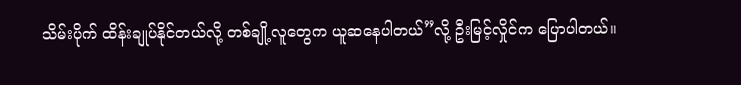သိမ်းပိုက် ထိန်းချုပ်နိုင်တယ်လို့ တစ်ချို့လူတွေက ယူဆနေပါတယ်”လို့ ဦးမြင့်လှိုင်က ပြောပါတယ်။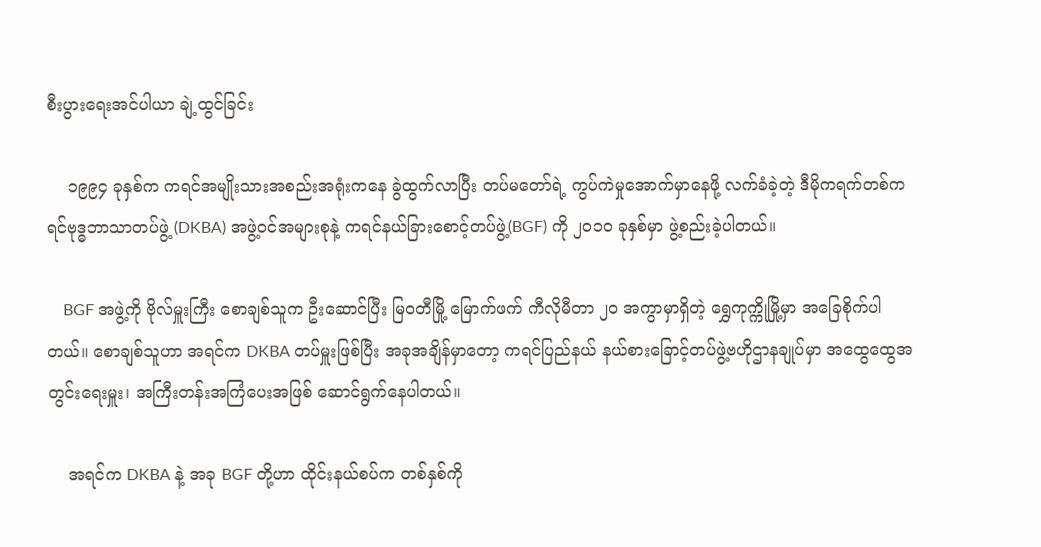စီးပွားရေးအင်ပါယာ ချဲ့ထွင်ခြင်း

    ၁၉၉၄ ခုနှစ်က ကရင်အမျိုးသားအစည်းအရုံးကနေ ခွဲထွက်လာပြီး တပ်မတော်ရဲ့ ကွပ်ကဲမှုအောက်မှာနေဖို့ လက်ခံခဲ့တဲ့ ဒီမိုကရက်တစ်ကရင်ဗုဒ္ဓဘာသာတပ်ဖွဲ့ (DKBA) အဖွဲ့ဝင်အများစုနဲ့ ကရင်နယ်ခြားစောင့်တပ်ဖွဲ့(BGF) ကို ၂၀၁၀ ခုနှစ်မှာ ဖွဲ့စည်းခဲ့ပါတယ်။

    BGF အဖွဲ့ကို ဗိုလ်မှူးကြီး စောချစ်သူက ဦးဆောင်ပြီး မြ၀တီမြို့ မြောက်ဖက် ကီလိုမီတာ ၂၀ အကွာမှာရှိတဲ့ ရွှေကုက္ကိုမြို့မှာ အခြေစိုက်ပါတယ်။ စောချစ်သူဟာ အရင်က DKBA တပ်မှူးဖြစ်ပြီး အခုအချိန်မှာတော့ ကရင်ပြည်နယ် နယ်စားခြောင့်တပ်ဖွဲ့ဗဟိုဌာနချုပ်မှာ အထွေထွေအတွင်းရေးမှူး၊ အကြီးတန်းအကြံပေးအဖြစ် ဆောင်ရွက်နေပါတယ်။

    အရင်က DKBA နဲ့ အခု BGF တို့ဟာ ထိုင်းနယ်စပ်က တစ်နှစ်ကို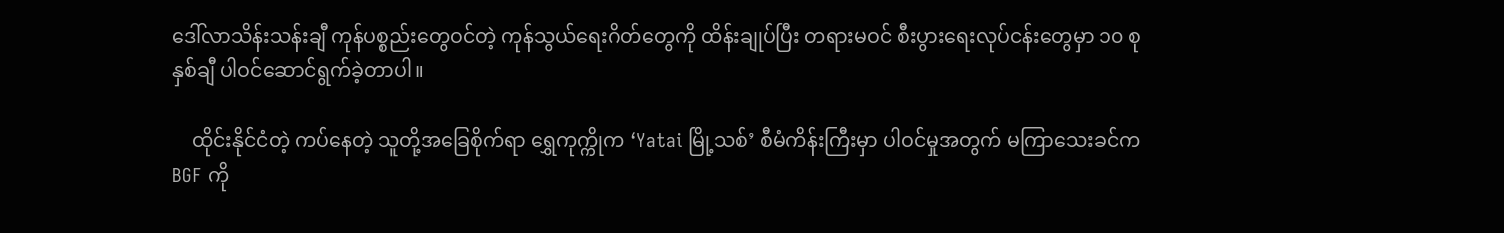ဒေါ်လာသိန်းသန်းချီ ကုန်ပစ္စည်းတွေဝင်တဲ့ ကုန်သွယ်ရေးဂိတ်တွေကို ထိန်းချုပ်ပြီး တရားမဝင် စီးပွားရေးလုပ်ငန်းတွေမှာ ၁၀ စုနှစ်ချီ ပါဝင်ဆောင်ရွက်ခဲ့တာပါ။

    ထိုင်းနိုင်ငံတဲ့ ကပ်နေတဲ့ သူတို့အခြေစိုက်ရာ ရွှေကုက္ကိုက ‘Yatai မြို့သစ်’ စီမံကိန်းကြီးမှာ ပါဝင်မှုအတွက် မကြာသေးခင်က BGF ကို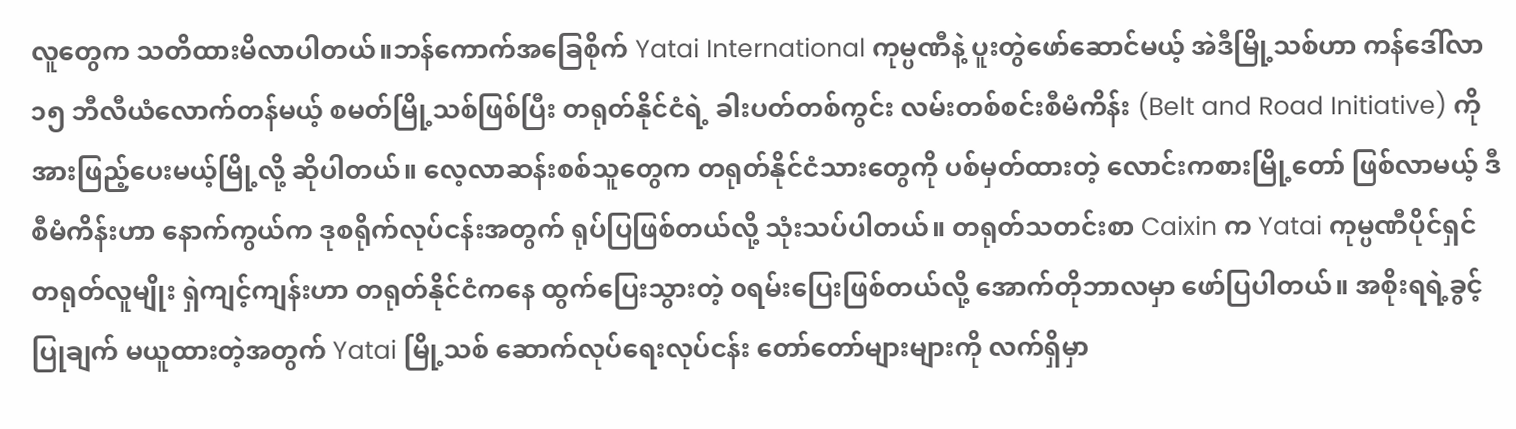လူတွေက သတိထားမိလာပါတယ်။ဘန်ကောက်အခြေစိုက် Yatai International ကုမ္ပဏီနဲ့ ပူးတွဲဖော်ဆောင်မယ့် အဲဒီမြို့သစ်ဟာ ကန်ဒေါ်လာ ၁၅ ဘီလီယံလောက်တန်မယ့် စမတ်မြို့သစ်ဖြစ်ပြီး တရုတ်နိုင်ငံရဲ့ ခါးပတ်တစ်ကွင်း လမ်းတစ်စင်းစီမံကိန်း (Belt and Road Initiative) ကို အားဖြည့်ပေးမယ့်မြို့လို့ ဆိုပါတယ်။ လေ့လာဆန်းစစ်သူတွေက တရုတ်နိုင်ငံသားတွေကို ပစ်မှတ်ထားတဲ့ လောင်းကစားမြို့တော် ဖြစ်လာမယ့် ဒီစီမံကိန်းဟာ နောက်ကွယ်က ဒုစရိုက်လုပ်ငန်းအတွက် ရုပ်ပြဖြစ်တယ်လို့ သုံးသပ်ပါတယ်။ တရုတ်သတင်းစာ Caixin က Yatai ကုမ္ပဏီပိုင်ရှင် တရုတ်လူမျိုး ရှဲကျင့်ကျန်းဟာ တရုတ်နိုင်ငံကနေ ထွက်ပြေးသွားတဲ့ ၀ရမ်းပြေးဖြစ်တယ်လို့ အောက်တိုဘာလမှာ ဖော်ပြပါတယ်။ အစိုးရရဲ့ခွင့်ပြုချက် မယူထားတဲ့အတွက် Yatai မြို့သစ် ဆောက်လုပ်ရေးလုပ်ငန်း တော်တော်များများကို လက်ရှိမှာ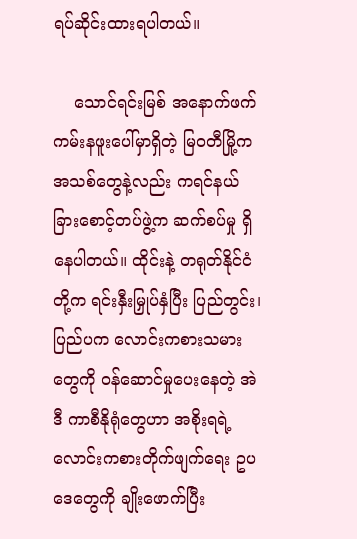ရပ်ဆိုင်းထားရပါတယ်။

    သောင်ရင်းမြစ် အနောက်ဖက်ကမ်းနဖူးပေါ်မှာရှိတဲ့ မြ၀တီမြို့က အသစ်တွေနဲ့လည်း ကရင်နယ်ခြားစောင့်တပ်ဖွဲ့က ဆက်စပ်မှု ရှိနေပါတယ်။ ထိုင်းနဲ့ တရုတ်နိုင်ငံတို့က ရင်းနှီးမြှုပ်နှံပြီး ပြည်တွင်း၊ ပြည်ပက လောင်းကစားသမားတွေကို ဝန်ဆောင်မှုပေးနေတဲ့ အဲဒီ ကာစီနိုရုံတွေဟာ အစိုးရရဲ့ လောင်းကစားတိုက်ဖျက်ရေး ဥပဒေတွေကို ချိုးဖောက်ပြီး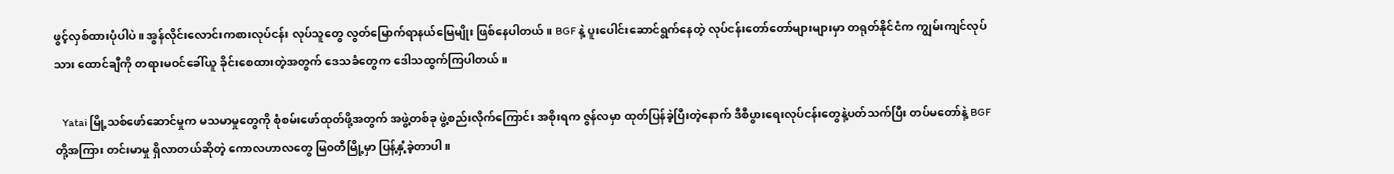ဖွင့်လှစ်ထားပုံပါပဲ။ အွန်လိုင်းလောင်းကစားလုပ်ငန်း လုပ်သူတွေ လွတ်မြောက်ရာနယ်မြေမျိုး ဖြစ်နေပါတယ်။ BGF နဲ့ ပူးပေါင်းဆောင်ရွက်နေတဲ့ လုပ်ငန်းတော်တော်များများမှာ တရုတ်နိုင်ငံက ကျွမ်းကျင်လုပ်သား ထောင်ချီကို တရားမဝင်ခေါ်ယူ ခိုင်းစေထားတဲ့အတွက် ဒေသခံတွေက ဒေါသထွက်ကြပါတယ်။

    Yatai မြို့သစ်ဖော်ဆောင်မှုက မသမာမှုတွေကို စုံစမ်းဖော်ထုတ်ဖို့အတွက် အဖွဲ့တစ်ခု ဖွဲ့စည်းလိုက်ကြောင်း အစိုးရက ဇွန်လမှာ ထုတ်ပြန်ခဲ့ပြီးတဲ့နောက် ဒီစီပွားရေးလုပ်ငန်းတွေနဲ့ပတ်သက်ပြီး တပ်မတော်နဲ့ BGF တို့အကြား တင်းမာမှု ရှိလာတယ်ဆိုတဲ့ ကောလဟာလတွေ မြ၀တီမြို့မှာ ပြန့်နှံ့ခဲ့တာပါ။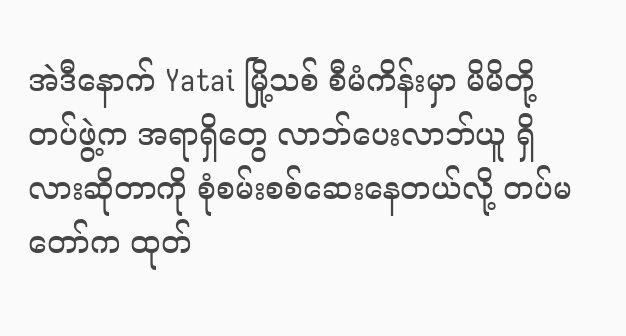အဲဒီနောက် Yatai မြို့သစ် စီမံကိန်းမှာ မိမိတို့တပ်ဖွဲ့က အရာရှိတွေ လာဘ်ပေးလာဘ်ယူ ရှိလားဆိုတာကို စုံစမ်းစစ်ဆေးနေတယ်လို့ တပ်မတော်က ထုတ်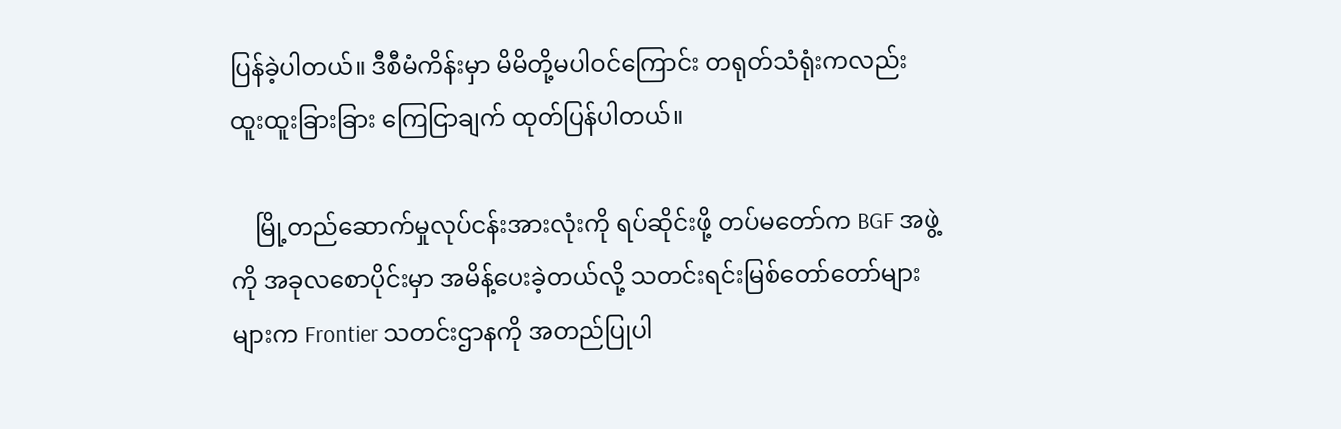ပြန်ခဲ့ပါတယ်။ ဒီစီမံကိန်းမှာ မိမိတို့မပါဝင်ကြောင်း တရုတ်သံရုံးကလည်း ထူးထူးခြားခြား ကြေငြာချက် ထုတ်ပြန်ပါတယ်။

    မြို့တည်ဆောက်မှုလုပ်ငန်းအားလုံးကို ရပ်ဆိုင်းဖို့ တပ်မတော်က BGF အဖွဲ့ကို အခုလစောပိုင်းမှာ အမိန့်ပေးခဲ့တယ်လို့ သတင်းရင်းမြစ်တော်တော်များများက Frontier သတင်းဌာနကို အတည်ပြုပါ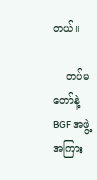တယ်။

    တပ်မတော်နဲ့ BGF အဖွဲ့အကြား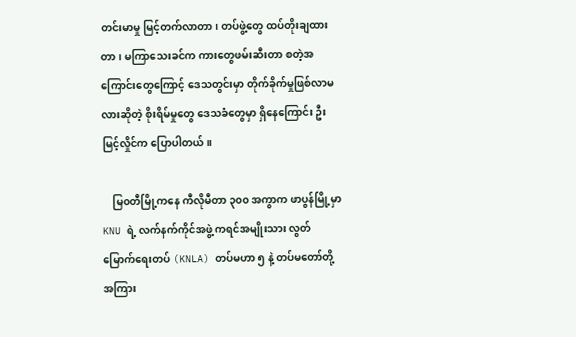တင်းမာမှု မြင့်တက်လာတာ၊ တပ်ဖွဲ့တွေ ထပ်တိုးချထားတာ၊ မကြာသေးခင်က ကားတွေဖမ်းဆီးတာ စတဲ့အကြောင်းတွေကြောင့် ဒေသတွင်းမှာ တိုက်ခိုက်မှုဖြစ်လာမလားဆိုတဲ့ စိုးရိမ်မှုတွေ ဒေသခံတွေမှာ ရှိနေကြောင်း ဦးမြင့်လှိုင်က ပြောပါတယ်။

    မြ၀တီမြို့ကနေ ကီလိုမီတာ ၃၀၀ အကွာက ဖာပွန်မြို့မှာ KNU ရဲ့ လက်နက်ကိုင်အဖွဲ့ ကရင်အမျိုးသား လွတ်မြောက်ရေးတပ် (KNLA) တပ်မဟာ ၅ နဲ့ တပ်မတော်တို့အကြား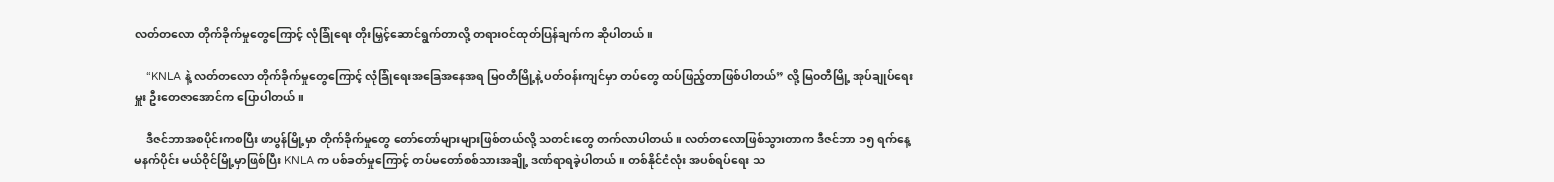လတ်တလော တိုက်ခိုက်မှုတွေကြောင့် လုံခြုံရေး တိုးမြှင့်ဆောင်ရွက်တာလို့ တရားဝင်ထုတ်ပြန်ချက်က ဆိုပါတယ်။

    “KNLA နဲ့ လတ်တလော တိုက်ခိုက်မှုတွေကြောင့် လုံခြုံရေးအခြေအနေအရ မြ၀တီမြို့နဲ့ ပတ်ဝန်းကျင်မှာ တပ်တွေ ထပ်ဖြည့်တာဖြစ်ပါတယ်” လို့ မြ၀တီမြို့ အုပ်ချုပ်ရေးမှူး ဦးတေဇာအောင်က ပြောပါတယ်။

    ဒီဇင်ဘာအစပိုင်းကစပြီး ဖာပွန်မြို့မှာ တိုက်ခိုက်မှုတွေ တော်တော်များများဖြစ်တယ်လို့ သတင်းတွေ တက်လာပါတယ်။ လတ်တလောဖြစ်သွားတာက ဒီဇင်ဘာ ၁၅ ရက်နေ့ မနက်ပိုင်း မယ်ဝိုင်မြို့မှာဖြစ်ပြီး KNLA က ပစ်ခတ်မှုကြောင့် တပ်မတော်စစ်သားအချို့ ဒဏ်ရာရခဲ့ပါတယ်။ တစ်နိုင်ငံလုံး အပစ်ရပ်ရေး သ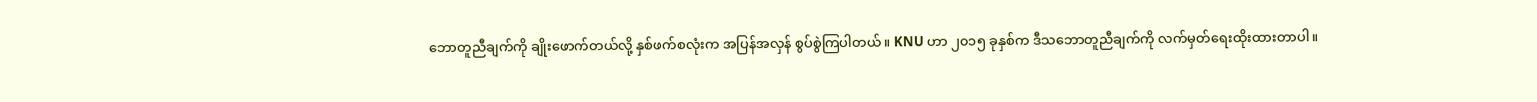ဘောတူညီချက်ကို ချိုးဖောက်တယ်လို့ နှစ်ဖက်စလုံးက အပြန်အလှန် စွပ်စွဲကြပါတယ်။ KNU ဟာ ၂၀၁၅ ခုနှစ်က ဒီသဘောတူညီချက်ကို လက်မှတ်ရေးထိုးထားတာပါ။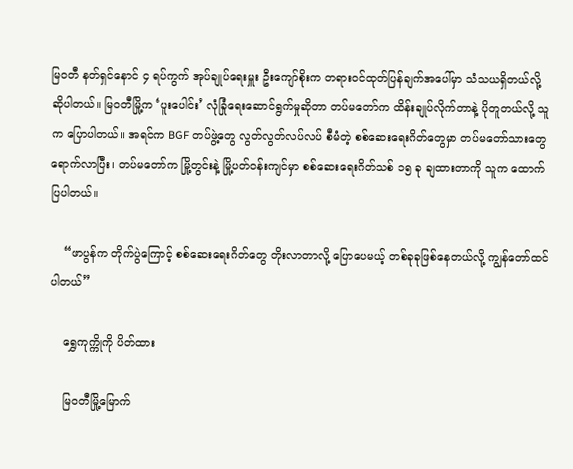မြ၀တီ နတ်ရှင်နောင် ၄ ရပ်ကွက် အုပ်ချုပ်ရေးမှူး ဦးကျော်စိုးက တရားဝင်ထုတ်ပြန်ချက်အပေါ်မှာ သံသယရှိတယ်လို့ ဆိုပါတယ်။ မြ၀တီမြို့က ‘ပူးပေါင်း’ လုံခြုံရေးဆောင်ရွက်မှုဆိုတာ တပ်မတော်က ထိန်းချုပ်လိုက်တာနဲ့ ပိုတူတယ်လို့ သူက ပြောပါတယ်။ အရင်က BGF တပ်ဖွဲ့တွေ လွတ်လွတ်လပ်လပ် စီမံတဲ့ စစ်ဆေးရေးဂိတ်တွေမှာ တပ်မတော်သားတွေ ရောက်လာပြီး၊ တပ်မတော်က မြို့တွင်းနဲ့ မြို့ပတ်ဝန်းကျင်မှာ စစ်ဆေးရေးဂိတ်သစ် ၁၅ ခု ချထားတာကို သူက ထောက်ပြပါတယ်။

    “ဖာပွန်က တိုက်ပွဲကြောင့် စစ်ဆေးရေးဂိတ်တွေ တိုးလာတာလို့ ပြောပေမယ့် တစ်ခုခုဖြစ်နေတယ်လို့ ကျွန်တော်ထင်ပါတယ်”

    ရွှေကုက္ကိုကို ပိတ်ထား

    မြ၀တီမြို့မြောက်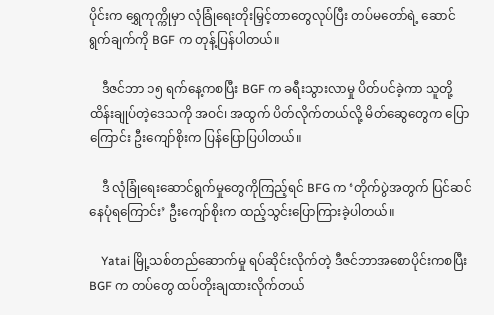ပိုင်းက ရွှေကုက္ကိုမှာ လုံခြုံရေးတိုးမြှင့်တာတွေလုပ်ပြီး တပ်မတော်ရဲ့ ဆောင်ရွက်ချက်ကို BGF က တုန့်ပြန်ပါတယ်။

    ဒီဇင်ဘာ ၁၅ ရက်နေ့ကစပြီး BGF က ခရီးသွားလာမှု ပိတ်ပင်ခဲ့ကာ သူတို့ ထိန်းချုပ်တဲ့ဒေသကို အဝင်၊ အထွက် ပိတ်လိုက်တယ်လို့ မိတ်ဆွေတွေက ပြောကြောင်း ဦးကျော်စိုးက ပြန်ပြောပြပါတယ်။

    ဒီ လုံခြုံရေးဆောင်ရွက်မှုတွေကိုကြည့်ရင် BFG က ‘တိုက်ပွဲအတွက် ပြင်ဆင်နေပုံရကြောင်း’ ဦးကျော်စိုးက ထည့်သွင်းပြောကြားခဲ့ပါတယ်။

    Yatai မြို့သစ်တည်ဆောက်မှု ရပ်ဆိုင်းလိုက်တဲ့ ဒီဇင်ဘာအစောပိုင်းကစပြီး BGF က တပ်တွေ ထပ်တိုးချထားလိုက်တယ်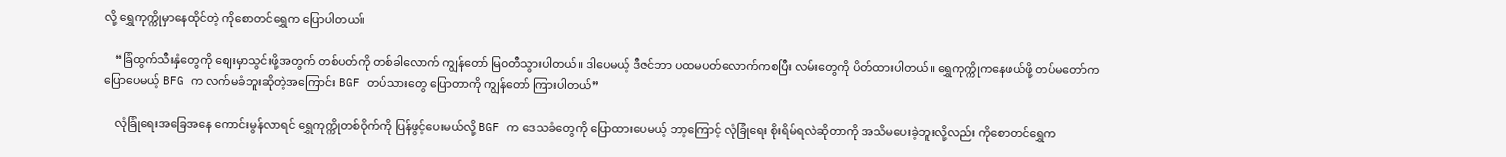လို့ ရွှေကုက္ကိုမှာနေထိုင်တဲ့ ကိုစောတင်ရွှေက ပြောပါတယ။်

    “ခြံထွက်သီးနှံတွေကို စျေးမှာသွင်းဖို့အတွက် တစ်ပတ်ကို တစ်ခါလောက် ကျွန်တော် မြ၀တီသွားပါတယ်။ ဒါပေမယ့် ဒီဇင်ဘာ ပထမပတ်လောက်ကစပြီး လမ်းတွေကို ပိတ်ထားပါတယ်။ ရွှေကုက္ကိုကနေဖယ်ဖို့ တပ်မတော်က ပြောပေမယ့် BFG က လက်မခံဘူးဆိုတဲ့အကြောင်း BGF တပ်သားတွေ ပြောတာကို ကျွန်တော် ကြားပါတယ်”

    လုံခြုံရေးအခြေအနေ ကောင်းမွန်လာရင် ရွှေကုက္ကိုတစ်ဝိုက်ကို ပြန်ဖွင့်ပေးမယ်လို့ BGF က ဒေသခံတွေကို ပြောထားပေမယ့် ဘာ့ကြောင့် လုံခြုံရေး စိုးရိမ်ရလဲဆိုတာကို အသိမပေးခဲ့ဘူးလို့လည်း ကိုစောတင်ရွှေက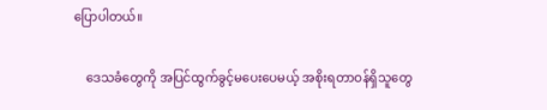ပြောပါတယ်။

    ဒေသခံတွေကို အပြင်ထွက်ခွင့်မပေးပေမယ့် အစိုးရတာဝန်ရှိသူတွေ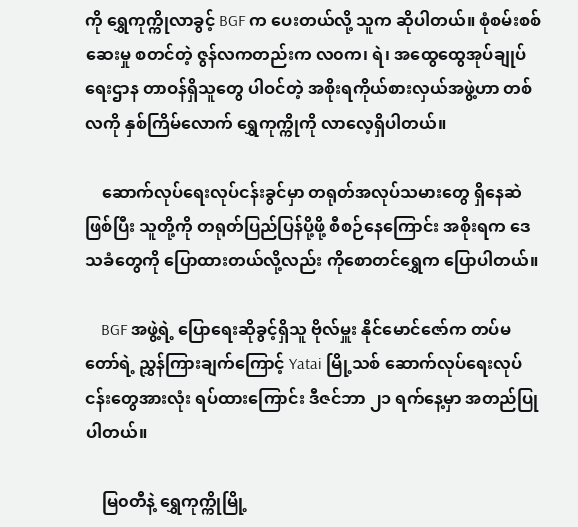ကို ရွှေကုက္ကိုလာခွင့် BGF က ပေးတယ်လို့ သူက ဆိုပါတယ်။ စုံစမ်းစစ်ဆေးမှု စတင်တဲ့ ဇွန်လကတည်းက လ၀က၊ ရဲ၊ အထွေထွေအုပ်ချုပ်ရေးဌာန တာဝန်ရှိသူတွေ ပါဝင်တဲ့ အစိုးရကိုယ်စားလှယ်အဖွဲ့ဟာ တစ်လကို နှစ်ကြိမ်လောက် ရွှေကုက္ကိုကို လာလေ့ရှိပါတယ်။

    ဆောက်လုပ်ရေးလုပ်ငန်းခွင်မှာ တရုတ်အလုပ်သမားတွေ ရှိနေဆဲဖြစ်ပြီး သူတို့ကို တရုတ်ပြည်ပြန်ပို့ဖို့ စီစဉ်နေကြောင်း အစိုးရက ဒေသခံတွေကို ပြောထားတယ်လို့လည်း ကိုစောတင်ရွှေက ပြောပါတယ်။

    BGF အဖွဲ့ရဲ့ ပြောရေးဆိုခွင့်ရှိသူ ဗိုလ်မှူး နိုင်မောင်ဇော်က တပ်မတော်ရဲ့ ညွှန်ကြားချက်ကြောင့် Yatai မြို့သစ် ဆောက်လုပ်ရေးလုပ်ငန်းတွေအားလုံး ရပ်ထားကြောင်း ဒီဇင်ဘာ ၂၁ ရက်နေ့မှာ အတည်ပြုပါတယ်။

    မြ၀တီနဲ့ ရွှေကုက္ကိုမြို့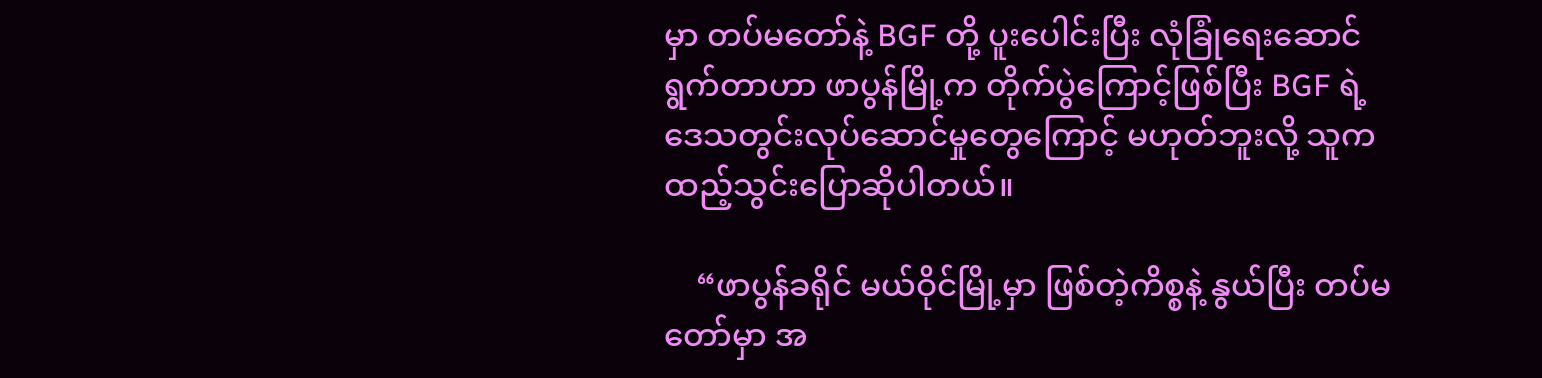မှာ တပ်မတော်နဲ့ BGF တို့ ပူးပေါင်းပြီး လုံခြုံရေးဆောင်ရွက်တာဟာ ဖာပွန်မြို့က တိုက်ပွဲကြောင့်ဖြစ်ပြီး BGF ရဲ့ ဒေသတွင်းလုပ်ဆောင်မှုတွေကြောင့် မဟုတ်ဘူးလို့ သူက ထည့်သွင်းပြောဆိုပါတယ်။

    “ဖာပွန်ခရိုင် မယ်ဝိုင်မြို့မှာ ဖြစ်တဲ့ကိစ္စနဲ့ နွယ်ပြီး တပ်မတော်မှာ အ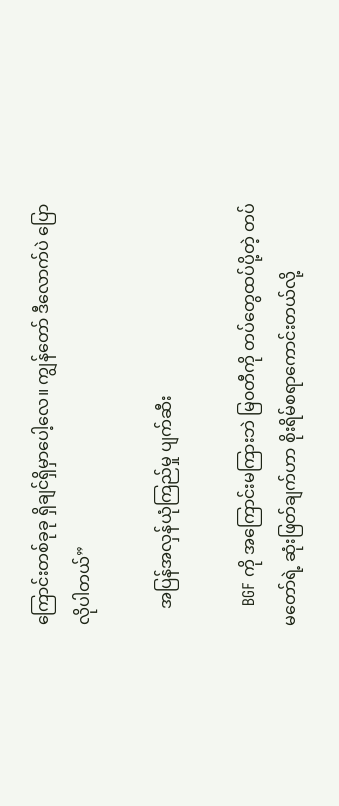ကြောင်းတစ်ခုခု ရှိချင်ရှိမှာပေါ့လေ။ ကျွန်တော် ဒီလောက်ပဲ ပြောလိုပါတယ်”

    အပြန်အလှန်ယုံကြည်မှု ပျက်ဆီး

    BGF ကို အကြောင်းမကြားဘဲ မြ၀တီကို တပ်တွေထပ်ပို့တဲ့ တပ်မတော်ရဲ့ ဆုံးဖြတ်ချက်ဟာ စိုးရိမ်စရာကောင်းတယ်လို့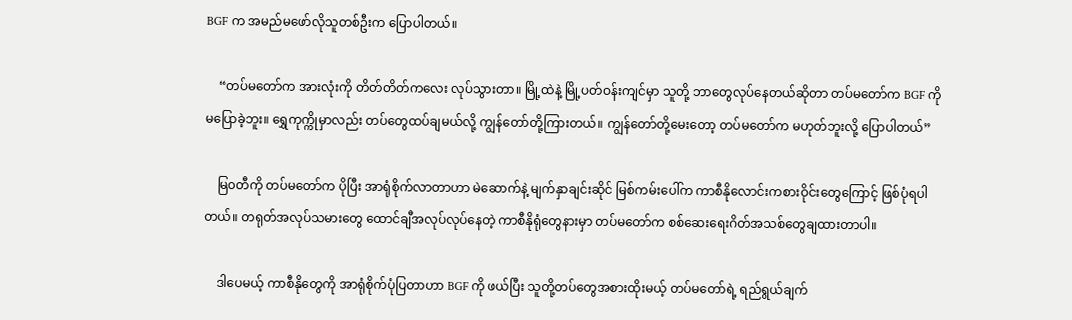BGF က အမည်မဖော်လိုသူတစ်ဦးက ပြောပါတယ်။

    “တပ်မတော်က အားလုံးကို တိတ်တိတ်ကလေး လုပ်သွားတာ။ မြို့ထဲနဲ့ မြို့ပတ်ဝန်းကျင်မှာ သူတို့ ဘာတွေလုပ်နေတယ်ဆိုတာ တပ်မတော်က BGF ကို မပြောခဲ့ဘူး။ ရွှေကုက္ကိုမှာလည်း တပ်တွေထပ်ချမယ်လို့ ကျွန်တော်တို့ကြားတယ်။ ကျွန်တော်တို့မေးတော့ တပ်မတော်က မဟုတ်ဘူးလို့ ပြောပါတယ်”

    မြ၀တီကို တပ်မတော်က ပိုပြီး အာရုံစိုက်လာတာဟာ မဲဆောက်နဲ့ မျက်နှာချင်းဆိုင် မြစ်ကမ်းပေါ်က ကာစီနိုလောင်းကစားဝိုင်းတွေကြောင့် ဖြစ်ပုံရပါတယ်။ တရုတ်အလုပ်သမားတွေ ထောင်ချီအလုပ်လုပ်နေတဲ့ ကာစီနိုရုံတွေနားမှာ တပ်မတော်က စစ်ဆေးရေးဂိတ်အသစ်တွေချထားတာပါ။

    ဒါပေမယ့် ကာစီနိုတွေကို အာရုံစိုက်ပုံပြတာဟာ BGF ကို ဖယ်ပြီး သူတို့တပ်တွေအစားထိုးမယ့် တပ်မတော်ရဲ့ ရည်ရွယ်ချက်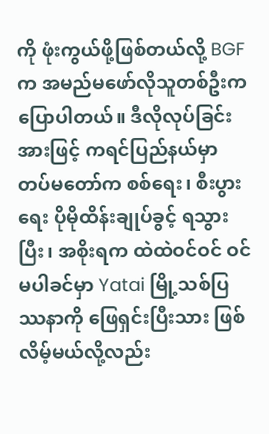ကို ဖုံးကွယ်ဖို့ဖြစ်တယ်လို့ BGF က အမည်မဖော်လိုသူတစ်ဦးက ပြောပါတယ်။ ဒီလိုလုပ်ခြင်းအားဖြင့် ကရင်ပြည်နယ်မှာ တပ်မတော်က စစ်ရေး၊ စီးပွားရေး ပိုမိုထိန်းချုပ်ခွင့် ရသွားပြီး၊ အစိုးရက ထဲထဲဝင်ဝင် ဝင်မပါခင်မှာ Yatai မြို့သစ်ပြဿနာကို ဖြေရှင်းပြီးသား ဖြစ်လိမ့်မယ်လို့လည်း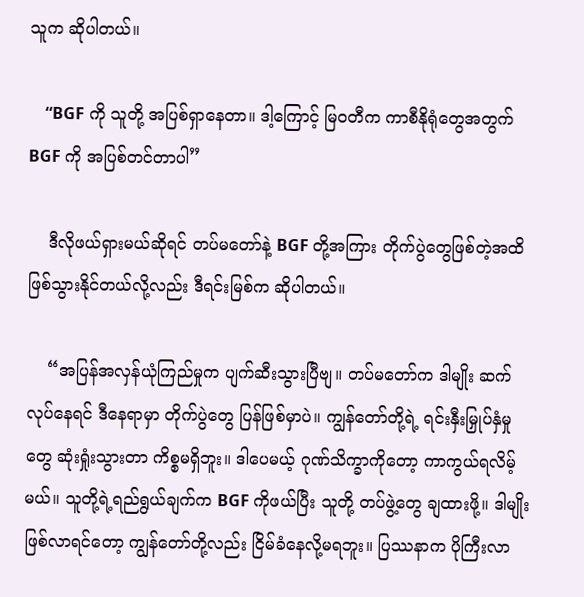သူက ဆိုပါတယ်။

    “BGF ကို သူတို့ အပြစ်ရှာနေတာ။ ဒါ့ကြောင့် မြ၀တီက ကာစီနိုရုံတွေအတွက် BGF ကို အပြစ်တင်တာပါ”

    ဒီလိုဖယ်ရှားမယ်ဆိုရင် တပ်မတော်နဲ့ BGF တို့အကြား တိုက်ပွဲတွေဖြစ်တဲ့အထိ ဖြစ်သွားနိုင်တယ်လို့လည်း ဒီရင်းမြစ်က ဆိုပါတယ်။

    “အပြန်အလှန်ယုံကြည်မှုက ပျက်ဆီးသွားပြီဗျ။ တပ်မတော်က ဒါမျိုး ဆက်လုပ်နေရင် ဒီနေရာမှာ တိုက်ပွဲတွေ ပြန်ဖြစ်မှာပဲ။ ကျွန်တော်တို့ရဲ့ ရင်းနှီးမြှုပ်နှံမှုတွေ ဆုံးရှုံးသွားတာ ကိစ္စမရှိဘူး။ ဒါပေမယ့် ဂုဏ်သိက္ခာကိုတော့ ကာကွယ်ရလိမ့်မယ်။ သူတို့ရဲ့ရည်ရွယ်ချက်က BGF ကိုဖယ်ပြီး သူတို့ တပ်ဖွဲ့တွေ ချထားဖို့။ ဒါမျိုးဖြစ်လာရင်တော့ ကျွန်တော်တို့လည်း ငြိမ်ခံနေလို့မရဘူး။ ပြဿနာက ပိုကြီးလာ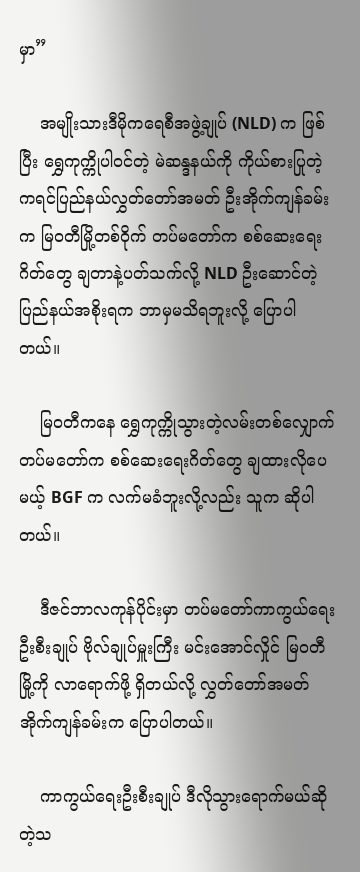မှာ”

    အမျိုးသားဒီမိုကရေစီအဖွဲ့ချုပ် (NLD) က ဖြစ်ပြီး ရွှေကုက္ကိုပါဝင်တဲ့ မဲဆန္ဒနယ်ကို ကိုယ်စားပြုတဲ့ ကရင်ပြည်နယ်လွှတ်တော်အမတ် ဦးအိုက်ကျန်ခမ်းက မြ၀တီမြို့တစ်ဝိုက် တပ်မတော်က စစ်ဆေးရေးဂိတ်တွေ ချတာနဲ့ပတ်သက်လို့ NLD ဦးဆောင်တဲ့ ပြည်နယ်အစိုးရက ဘာမှမသိရဘူးလို့ ပြောပါတယ်။

    မြ၀တီကနေ ရွှေကုက္ကိုသွားတဲ့လမ်းတစ်လျှောက် တပ်မတော်က စစ်ဆေးရေးဂိတ်တွေ ချထားလိုပေမယ့် BGF က လက်မခံဘူးလို့လည်း သူက ဆိုပါတယ်။

    ဒီဇင်ဘာလကုန်ပိုင်းမှာ တပ်မတော်ကာကွယ်ရေးဦးစီးချုပ် ဗိုလ်ချုပ်မှူးကြီး မင်းအောင်လှိုင် မြ၀တီမြို့ကို လာရောက်ဖို့ ရှိတယ်လို့ လွှတ်တော်အမတ် အိုက်ကျန်ခမ်းက ပြောပါတယ်။

    ကာကွယ်ရေးဦးစီးချုပ် ဒီလိုသွားရောက်မယ်ဆိုတဲ့သ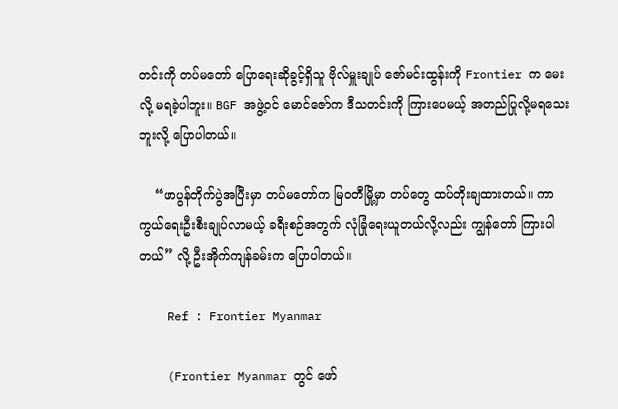တင်းကို တပ်မတော် ပြောရေးဆိုခွင့်ရှိသူ ဗိုလ်မှူးချုပ် ဇော်မင်းထွန်းကို Frontier က မေးလို့ မရခဲ့ပါဘူး။ BGF အဖွဲ့ဝင် မောင်ဇော်က ဒီသတင်းကို ကြားပေမယ့် အတည်ပြုလို့မရသေးဘူးလို့ ပြောပါတယ်။

    “ဖာပွန်တိုက်ပွဲအပြီးမှာ တပ်မတော်က မြ၀တီမြို့မှာ တပ်တွေ ထပ်တိုးချထားတယ်။ ကာကွယ်ရေးဦးစီးချုပ်လာမယ့် ခရီးစဉ်အတွက် လုံခြုံရေးယူတယ်လို့လည်း ကျွန်တော် ကြားပါတယ်” လို့ ဦးအိုက်ကျန်ခမ်းက ပြောပါတယ်။

    Ref : Frontier Myanmar

    (Frontier Myanmar တွင် ဖော်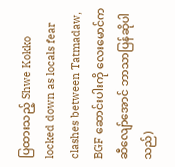ပြထားသည့် Shwe Kokko locked down as locals fear clashes between Tatmadaw, BGF ဆောင်းပါးကို လေးမောင်က ဆီလျော်အောင် ဘာသာပြန်ဆိုပါသည်)